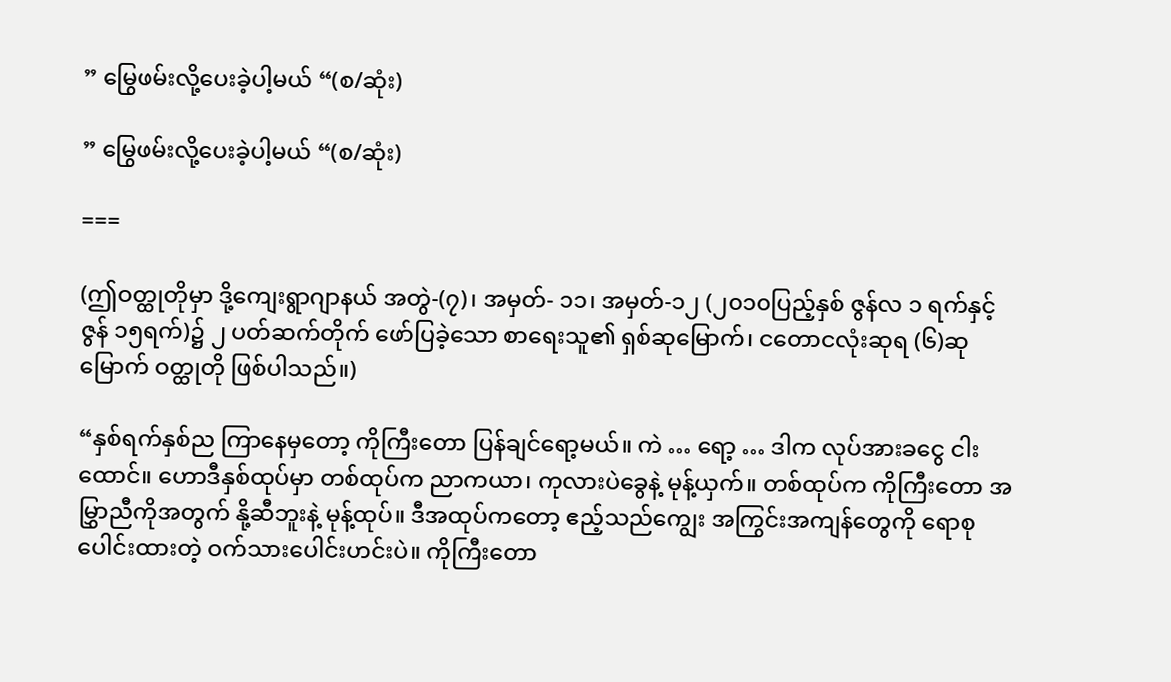” မြွေဖမ်းလို့ပေးခဲ့ပါ့မယ် “(စ/ဆုံး)

” မြွေဖမ်းလို့ပေးခဲ့ပါ့မယ် “(စ/ဆုံး)

===

(ဤဝတ္ထုတိုမှာ ဒို့ကျေးရွာဂျာနယ် အတွဲ-(၇)၊ အမှတ်- ၁၁၊ အမှတ်-၁၂ (၂၀၁၀ပြည့်နှစ် ဇွန်လ ၁ ရက်နှင့် ဇွန် ၁၅ရက်)၌ ၂ ပတ်ဆက်တိုက် ဖော်ပြခဲ့သော စာရေးသူ၏ ရှစ်ဆုမြောက်၊ ငတောငလုံးဆုရ (၆)ဆု မြောက် ဝတ္ထုတို ဖြစ်ပါသည်။)

“နှစ်ရက်နှစ်ည ကြာနေမှတော့ ကိုကြီးတော ပြန်ချင်ရော့မယ်။ ကဲ … ရော့ … ဒါက လုပ်အားခငွေ ငါးထောင်။ ဟောဒီနှစ်ထုပ်မှာ တစ်ထုပ်က ညာကယာ၊ ကုလားပဲခွေနဲ့ မုန့်ယှက်။ တစ်ထုပ်က ကိုကြီးတော အမြွှာညီကိုအတွက် နို့ဆီဘူးနဲ့ မုန့်ထုပ်။ ဒီအထုပ်ကတော့ ဧည့်သည်ကျွေး အကြွင်းအကျန်တွေကို ရောစုပေါင်းထားတဲ့ ဝက်သားပေါင်းဟင်းပဲ။ ကိုကြီးတော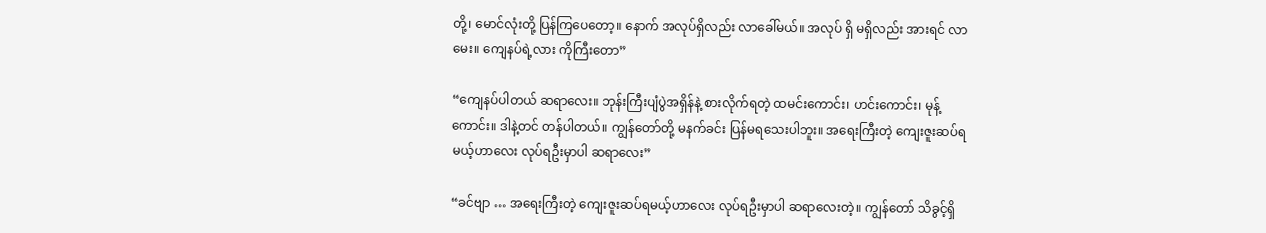တို့၊ မောင်လုံးတို့ ပြန်ကြပေတော့။ နောက် အလုပ်ရှိလည်း လာခေါ်မယ်။ အလုပ် ရှိ မရှိလည်း အားရင် လာမေး။ ကျေနပ်ရဲ့လား ကိုကြီးတော”

“ကျေနပ်ပါတယ် ဆရာလေး။ ဘုန်းကြီးပျံပွဲအရှိန်နဲ့ စားလိုက်ရတဲ့ ထမင်းကောင်း၊ ဟင်းကောင်း၊ မုန့်ကောင်း။ ဒါနဲ့တင် တန်ပါတယ်။ ကျွန်တော်တို့ မနက်ခင်း ပြန်မရသေးပါဘူး။ အရေးကြီးတဲ့ ကျေးဇူးဆပ်ရမယ့်ဟာလေး လုပ်ရဦးမှာပါ ဆရာလေး”

“ခင်ဗျာ … အရေးကြီးတဲ့ ကျေးဇူးဆပ်ရမယ့်ဟာလေး လုပ်ရဦးမှာပါ ဆရာလေးတဲ့။ ကျွန်တော် သိခွင့်ရှိ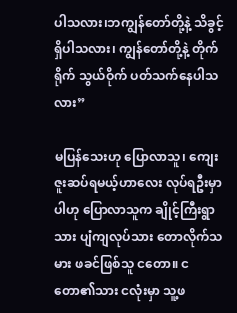ပါသလား၊ဘကျွန်တော်တို့နဲ့ သိခွင့်ရှိပါသလား၊ ကျွန်တော်တို့နဲ့ တိုက်ရိုက် သွယ်ဝိုက် ပတ်သက်နေပါသလား”

မပြန်သေးဟု ပြောလာသူ၊ ကျေးဇူးဆပ်ရမယ့်ဟာလေး လုပ်ရဦးမှာပါဟု ပြောလာသူက ချိုင့်ကြီးရွာသား ပျံကျလုပ်သား တောလိုက်သမား ဖခင်ဖြစ်သူ ငတော။ ငတော၏သား ငလုံးမှာ သူ့ဖ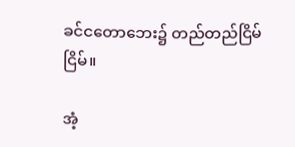ခင်ငတောဘေး၌ တည်တည်ငြိမ်ငြိမ်။

အံ့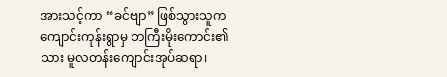အားသင့်ကာ “ခင်ဗျာ” ဖြစ်သွားသူက ကျောင်းကုန်းရွာမှ ဘကြီးမိုးကောင်း၏သား မူလတန်းကျောင်းအုပ်ဆရာ၊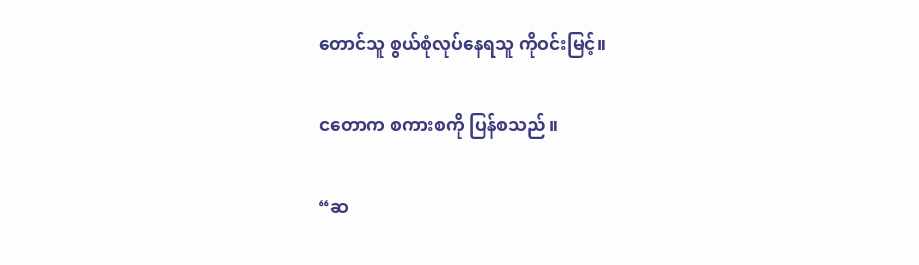တောင်သူ စွယ်စုံလုပ်နေရသူ ကိုဝင်းမြင့်။

ငတောက စကားစကို ပြန်စသည်။

“ဆ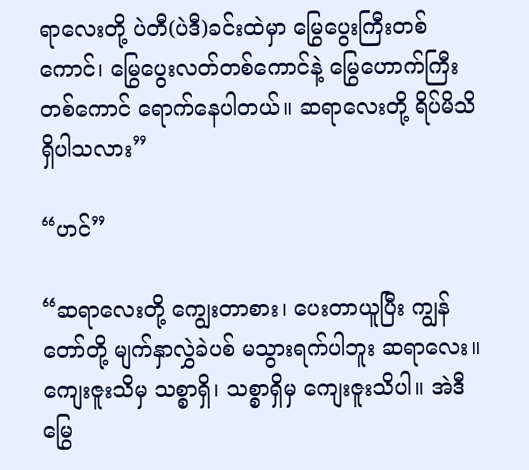ရာလေးတို့ ပဲတီ(ပဲဒီ)ခင်းထဲမှာ မြွေပွေးကြီးတစ်ကောင်၊ မြွေပွေးလတ်တစ်ကောင်နဲ့ မြွေဟောက်ကြီးတစ်ကောင် ရောက်နေပါတယ်။ ဆရာလေးတို့ ရိပ်မိသိရှိပါသလား”

“ဟင်”

“ဆရာလေးတို့ ကျွေးတာစား၊ ပေးတာယူပြီး ကျွန်တော်တို့ မျက်နှာလွှဲခဲပစ် မသွားရက်ပါဘူး ဆရာလေး။ ကျေးဇူးသိမှ သစ္စာရှိ၊ သစ္စာရှိမှ ကျေးဇူးသိပါ။ အဲဒီမြွေ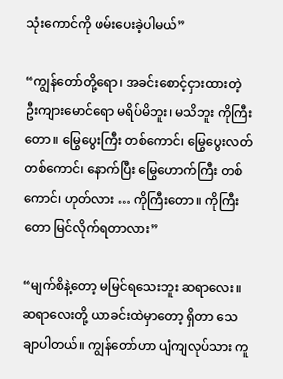သုံးကောင်ကို ဖမ်းပေးခဲ့ပါမယ်”

“ကျွန်တော်တို့ရော၊ အခင်းစောင့်ငှားထားတဲ့ ဦးကျားမောင်ရော မရိပ်မိဘူး၊ မသိဘူး ကိုကြီးတော။ မြွေပွေးကြီး တစ်ကောင်၊ မြွေပွေးလတ် တစ်ကောင်၊ နောက်ပြီး မြွေဟောက်ကြီး တစ်ကောင်၊ ဟုတ်လား … ကိုကြီးတော။ ကိုကြီးတော မြင်လိုက်ရတာလား”

“မျက်စိနဲ့တော့ မမြင်ရသေးဘူး ဆရာလေး။ ဆရာလေးတို့ ယာခင်းထဲမှာတော့ ရှိတာ သေချာပါတယ်။ ကျွန်တော်ဟာ ပျံကျလုပ်သား ကူ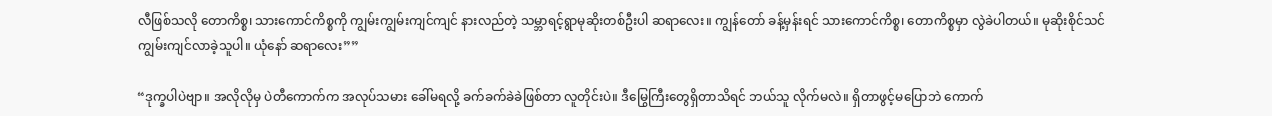လီဖြစ်သလို တောကိစ္စ၊ သားကောင်ကိစ္စကို ကျွမ်းကျွမ်းကျင်ကျင် နားလည်တဲ့ သမ္ဘာရင့်ရွာမုဆိုးတစ်ဦးပါ ဆရာလေး။ ကျွန်တော် ခန့်မှန်းရင် သားကောင်ကိစ္စ၊ တောကိစ္စမှာ လွဲခဲပါတယ်။ မုဆိုးစိုင်သင် ကျွမ်းကျင်လာခဲ့သူပါ။ ယုံနော် ဆရာလေး””

“ဒုက္ခပါပဲဗျာ။ အလိုလိုမှ ပဲတီကောက်က အလုပ်သမား ခေါ်မရလို့ ခက်ခက်ခဲခဲဖြစ်တာ လူတိုင်းပဲ။ ဒီမြွေကြီးတွေရှိတာသိရင် ဘယ်သူ လိုက်မလဲ။ ရှိတာဖွင့်မပြောဘဲ ကောက်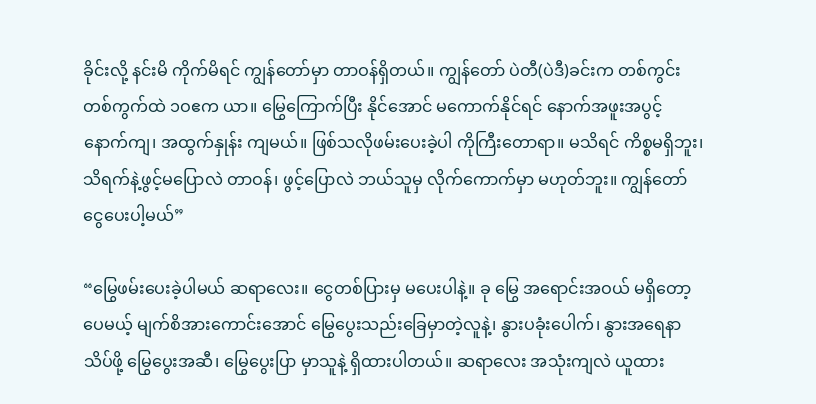ခိုင်းလို့ နင်းမိ ကိုက်မိရင် ကျွန်တော်မှာ တာဝန်ရှိတယ်။ ကျွန်တော် ပဲတီ(ပဲဒီ)ခင်းက တစ်ကွင်းတစ်ကွက်ထဲ ၁ဝဧက ယာ။ မြွေကြောက်ပြီး နိုင်အောင် မကောက်နိုင်ရင် နောက်အဖူးအပွင့် နောက်ကျ၊ အထွက်နှုန်း ကျမယ်။ ဖြစ်သလိုဖမ်းပေးခဲ့ပါ ကိုကြီးတောရာ။ မသိရင် ကိစ္စမရှိဘူး၊ သိရက်နဲ့ဖွင့်မပြောလဲ တာဝန်၊ ဖွင့်ပြောလဲ ဘယ်သူမှ လိုက်ကောက်မှာ မဟုတ်ဘူး။ ကျွန်တော် ငွေပေးပါ့မယ်”

“မြွေဖမ်းပေးခဲ့ပါမယ် ဆရာလေး။ ငွေတစ်ပြားမှ မပေးပါနဲ့။ ခု မြွေ အရောင်းအဝယ် မရှိတော့ပေမယ့် မျက်စိအားကောင်းအောင် မြွေပွေးသည်းခြေမှာတဲ့လူနဲ့၊ နွားပခုံးပေါက်၊ နွားအရေနာသိပ်ဖို့ မြွေပွေးအဆီ၊ မြွေပွေးပြာ မှာသူနဲ့ ရှိထားပါတယ်။ ဆရာလေး အသုံးကျလဲ ယူထား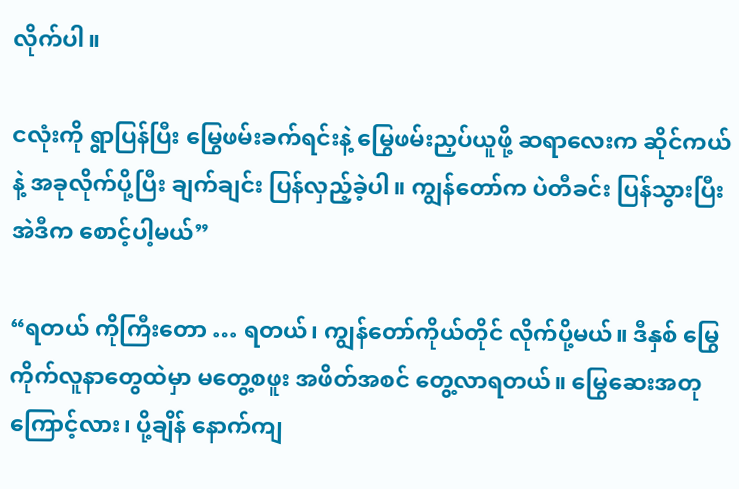လိုက်ပါ။

ငလုံးကို ရွာပြန်ပြီး မြွေဖမ်းခက်ရင်းနဲ့ မြွေဖမ်းညှပ်ယူဖို့ ဆရာလေးက ဆိုင်ကယ်နဲ့ အခုလိုက်ပို့ပြီး ချက်ချင်း ပြန်လှည့်ခဲ့ပါ။ ကျွန်တော်က ပဲတီခင်း ပြန်သွားပြီး အဲဒီက စောင့်ပါ့မယ်”

“ရတယ် ကိုကြီးတော … ရတယ်၊ ကျွန်တော်ကိုယ်တိုင် လိုက်ပို့မယ်။ ဒီနှစ် မြွေကိုက်လူနာတွေထဲမှာ မတွေ့စဖူး အဖိတ်အစင် တွေ့လာရတယ်။ မြွေဆေးအတုကြောင့်လား၊ ပို့ချိန် နောက်ကျ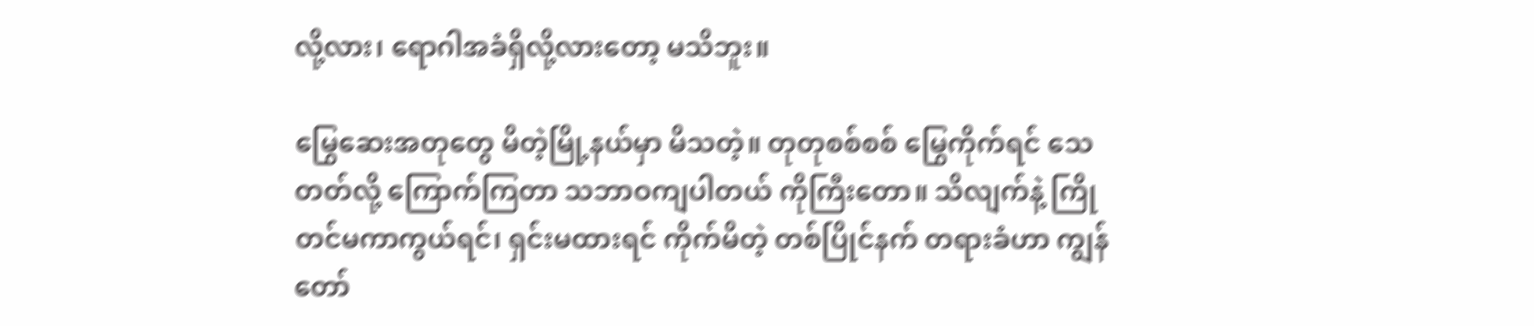လို့လား၊ ရောဂါအခံရှိလို့လားတော့ မသိဘူး။

မြွေဆေးအတုတွေ မိတဲ့မြို့နယ်မှာ မိသတဲ့။ တုတုစစ်စစ် မြွေကိုက်ရင် သေတတ်လို့ ကြောက်ကြတာ သဘာဝကျပါတယ် ကိုကြီးတော။ သိလျက်နဲ့ ကြိုတင်မကာကွယ်ရင်၊ ရှင်းမထားရင် ကိုက်မိတဲ့ တစ်ပြိုင်နက် တရားခံဟာ ကျွန်တော်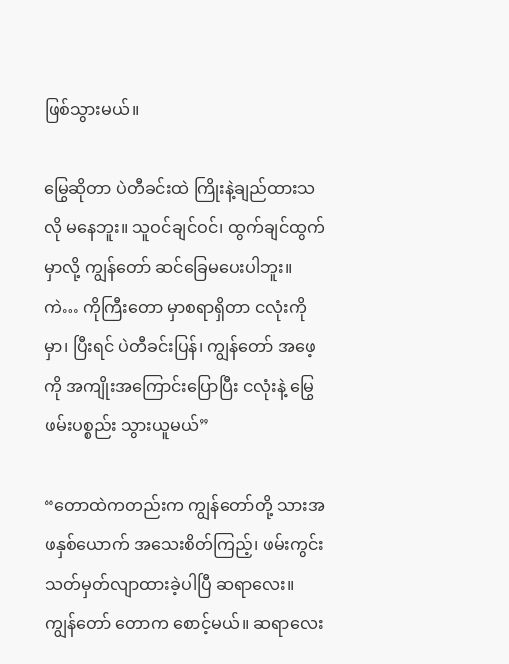ဖြစ်သွားမယ်။

မြွေဆိုတာ ပဲတီခင်းထဲ ကြိုးနဲ့ချည်ထားသလို မနေဘူး။ သူဝင်ချင်ဝင်၊ ထွက်ချင်ထွက်မှာလို့ ကျွန်တော် ဆင်ခြေမပေးပါဘူး။ ကဲ… ကိုကြီးတော မှာစရာရှိတာ ငလုံးကိုမှာ၊ ပြီးရင် ပဲတီခင်းပြန်၊ ကျွန်တော် အဖေ့ကို အကျိုးအကြောင်းပြောပြီး ငလုံးနဲ့ မြွေဖမ်းပစ္စည်း သွားယူမယ်”

“တောထဲကတည်းက ကျွန်တော်တို့ သားအဖနှစ်ယောက် အသေးစိတ်ကြည့်၊ ဖမ်းကွင်း သတ်မှတ်လျာထားခဲ့ပါပြီ ဆရာလေး။ ကျွန်တော် တောက စောင့်မယ်။ ဆရာလေး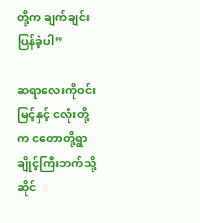တို့က ချက်ချင်းပြန်ခဲ့ပါ”

ဆရာလေးကိုဝင်းမြင့်နှင့် ငလုံးတို့က ငတောတို့ရွာချိုင့်ကြီးဘက်သို့ ဆိုင်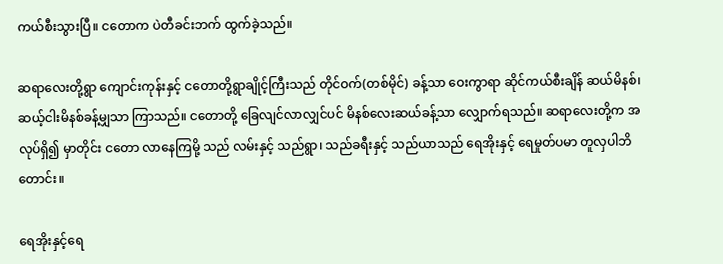ကယ်စီးသွားပြီ။ ငတောက ပဲတီခင်းဘက် ထွက်ခဲ့သည်။

ဆရာလေးတို့ရွာ ကျောင်းကုန်းနှင့် ငတောတို့ရွာချိုင့်ကြီးသည် တိုင်ဝက်(တစ်မိုင်) ခန့်သာ ဝေးကွာရာ ဆိုင်ကယ်စီးချိန် ဆယ်မိနစ်၊ ဆယ့်ငါးမိနစ်ခန့်မျှသာ ကြာသည်။ ငတောတို့ ခြေလျင်လာလျှင်ပင် မိနစ်လေးဆယ်ခန့်သာ လျှောက်ရသည်။ ဆရာလေးတို့က အလုပ်ရှိ၍ မှာတိုင်း ငတော လာနေကြမို့ သည် လမ်းနှင့် သည်ရွာ၊ သည်ခရီးနှင့် သည်ယာသည် ရေအိုးနှင့် ရေမှုတ်ပမာ တူလှပါဘိတောင်း။

ရေအိုးနှင့်ရေ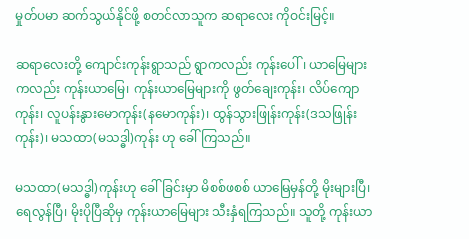မှုတ်ပမာ ဆက်သွယ်နိုင်ဖို့ စတင်လာသူက ဆရာလေး ကိုဝင်းမြင့်။

ဆရာလေးတို့ ကျောင်းကုန်းရွာသည် ရွာကလည်း ကုန်းပေါ်၊ ယာမြေများကလည်း ကုန်းယာမြေ၊ ကုန်းယာမြေများကို ဖွတ်ချေးကုန်း၊ လိပ်ကျောကုန်း၊ လူပန်းနွားမောကုန်း(နမောကုန်း)၊ ထွန်သွားဖြုန်းကုန်း(ဒသဖြုန်းကုန်း)၊ မသထာ(မသဒ္ဓါ)ကုန်း ဟု ခေါ်ကြသည်။

မသထာ(မသဒ္ဓါ)ကုန်းဟု ခေါ်ခြင်းမှာ မိစစ်ဖစစ် ယာမြေမှန်တို့ မိုးများပြီ၊ ရေလွန်ပြီ၊ မိုးပိုပြီဆိုမှ ကုန်းယာမြေများ သီးနှံရကြသည်။ သူတို့ ကုန်းယာ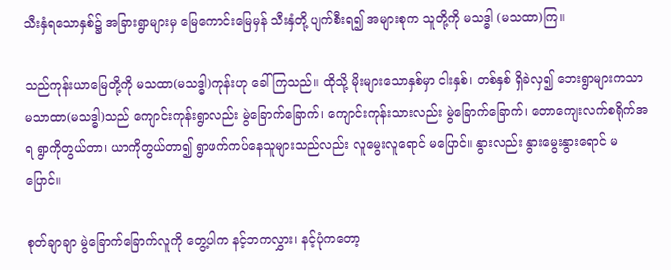သီးနှံရသောနှစ်၌ အခြားရွာများမှ မြေကောင်းမြေမှန် သီးနှံတို့ ပျက်စီးရ၍ အများစုက သူတို့ကို မသဒ္ဓါ (မသထာ)ကြ။

သည်ကုန်းယာမြေတို့ကို မသထာ(မသဒ္ဓါ)ကုန်းဟု ခေါ်ကြသည်။ ထိုသို့ မိုးများသောနှစ်မှာ ငါးနှစ်၊ တစ်နှစ် ရှိခဲလှ၍ ဘေးရွာများကသာ မသာထာ(မသဒ္ဓါ)သည် ကျောင်းကုန်းရွာလည်း မွဲခြောက်ခြောက်၊ ကျောင်းကုန်းသားလည်း မွဲခြောက်ခြောက်၊ တောကျေးလက်စရိုက်အရ ရွာကိုတွယ်တာ၊ ယာကိုတွယ်တာ၍ ရွာဖက်ကပ်နေသူများသည်လည်း လူမွေးလူရောင် မပြောင်။ နွားလည်း နွားမွေးနွားရောင် မပြောင်။

စုတ်ချာချာ မွဲခြောက်ခြောက်လူကို တွေ့ပါက နင့်ဘကလွှား၊ နင့်ပုံကတော့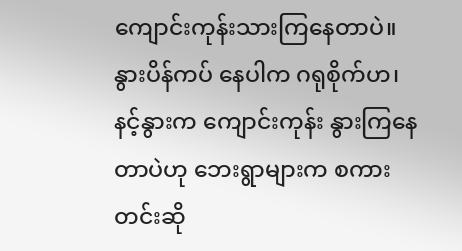ကျောင်းကုန်းသားကြနေတာပဲ။ နွားပိန်ကပ် နေပါက ဂရုစိုက်ဟ၊ နင့်နွားက ကျောင်းကုန်း နွားကြနေတာပဲဟု ဘေးရွာများက စကားတင်းဆို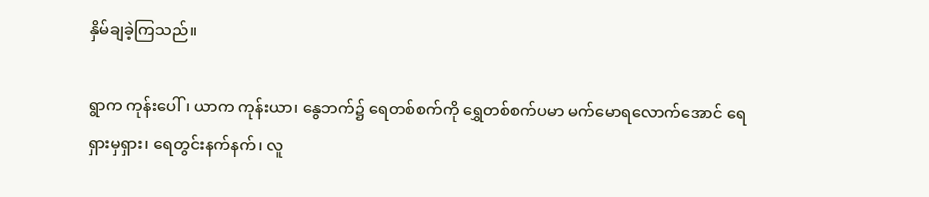နှိမ်ချခဲ့ကြသည်။

ရွာက ကုန်းပေါ်၊ ယာက ကုန်းယာ၊ နွေဘက်၌ ရေတစ်စက်ကို ရွှေတစ်စက်ပမာ မက်မောရလောက်အောင် ရေ ရှားမှရှား၊ ရေတွင်းနက်နက်၊ လူ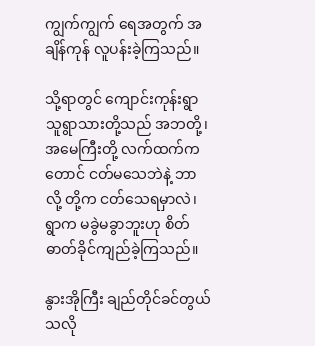ကျွက်ကျွက် ရေအတွက် အချိန်ကုန် လူပန်းခဲ့ကြသည်။

သို့ရာတွင် ကျောင်းကုန်းရွာသူရွာသားတို့သည် အဘတို့၊ အမေကြီးတို့ လက်ထက်ကတောင် ငတ်မသေဘဲနဲ့ ဘာလို့ တို့က ငတ်သေရမှာလဲ၊ ရွာက မခွဲမခွာဘူးဟု စိတ်ဓာတ်ခိုင်ကျည်ခဲ့ကြသည်။

နွားအိုကြီး ချည်တိုင်ခင်တွယ်သလို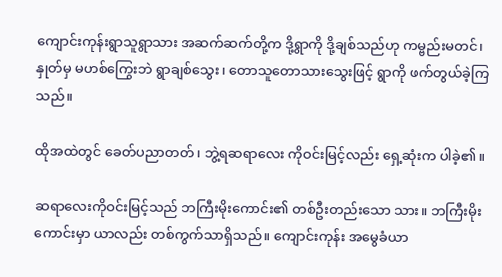ကျောင်းကုန်းရွာသူရွာသား အဆက်ဆက်တို့က ဒို့ရွာကို ဒို့ချစ်သည်ဟု ကမ္ဗည်းမတင်၊ နှုတ်မှ မဟစ်ကြွေးဘဲ ရွာချစ်သွေး၊ တောသူတောသားသွေးဖြင့် ရွာကို ဖက်တွယ်ခဲ့ကြသည်။

ထိုအထဲတွင် ခေတ်ပညာတတ်၊ ဘွဲ့ရဆရာလေး ကိုဝင်းမြင့်လည်း ရှေ့ဆုံးက ပါခဲ့၏။

ဆရာလေးကိုဝင်းမြင့်သည် ဘကြီးမိုးကောင်း၏ တစ်ဦးတည်းသော သား။ ဘကြီးမိုးကောင်းမှာ ယာလည်း တစ်ကွက်သာရှိသည်။ ကျောင်းကုန်း အမွေခံယာ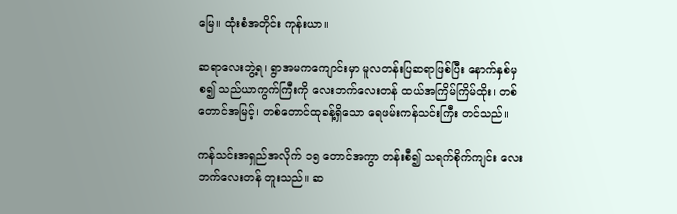မြေ။ ထုံးစံအတိုင်း ကုန်းယာ။

ဆရာလေးဘွဲ့ရ၊ ရွာအမကကျောင်းမှာ မူလတန်းပြဆရာဖြစ်ပြီး နောက်နှစ်မှစ၍ သည်ယာကွက်ကြီးကို လေးဘက်လေးတန် ထယ်အကြိမ်ကြိမ်ထိုး၊ တစ်တောင်အမြင့်၊ တစ်တောင်ထုခန့်ရှိသော ရေဖမ်းကန်သင်းကြီး တင်သည်။

ကန်သင်းအရှည်အလိုက် ၁၅ တောင်အကွာ တန်းစီ၍ သရက်စိုက်ကျင်း လေးဘက်လေးတန် တူးသည်။ ဆ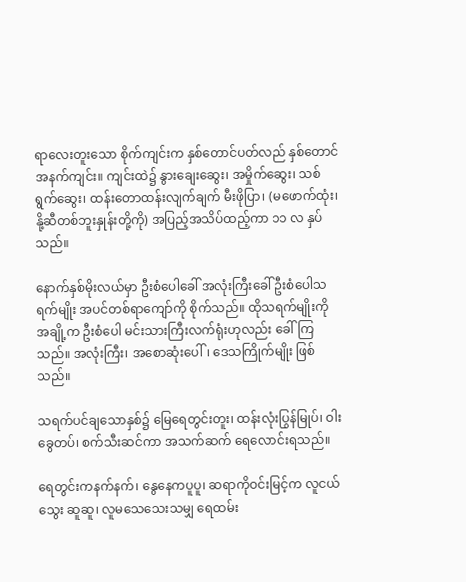ရာလေးတူးသော စိုက်ကျင်းက နှစ်တောင်ပတ်လည် နှစ်တောင်အနက်ကျင်း။ ကျင်းထဲ၌ နွားချေးဆွေး၊ အမှိုက်ဆွေး၊ သစ်ရွက်ဆွေး၊ ထန်းတောထန်းလျက်ချက် မီးဖိုပြာ၊ (မဖောက်ထုံး၊ နို့ဆီတစ်ဘူးနှုန်းတို့ကို) အပြည့်အသိပ်ထည့်ကာ ၁၁ လ နှပ်သည်။

နောက်နှစ်မိုးလယ်မှာ ဦးစံပေါခေါ် အလုံးကြီးခေါ် ဦးစံပေါသရက်မျိုး အပင်တစ်ရာကျော်ကို စိုက်သည်။ ထိုသရက်မျိုးကို အချို့က ဦးစံပေါ မင်းသားကြီးလက်ရုံးဟုလည်း ခေါ်ကြသည်။ အလုံးကြီး၊ အစောဆုံးပေါ်၊ ဒေသကြိုက်မျိုး ဖြစ်သည်။

သရက်ပင်ချသောနှစ်၌ မြေရေတွင်းတူး၊ ထန်းလုံးပြွန်မြုပ်၊ ဝါးခွေတပ်၊ စက်သီးဆင်ကာ အသက်ဆက် ရေလောင်းရသည်။

ရေတွင်းကနက်နက်၊ နွေနေကပူပူ၊ ဆရာကိုဝင်းမြင့်က လူငယ်သွေး ဆူဆူ၊ လူမသေသေးသမျှ ရေထမ်း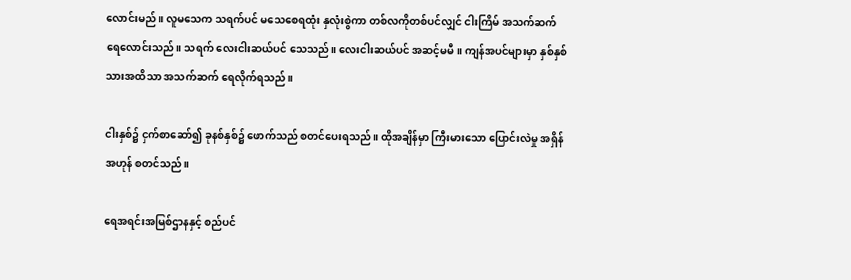လောင်းမည်။ လူမသေက သရက်ပင် မသေစေရထုံး နှလုံးစွဲကာ တစ်လကိုတစ်ပင်လျှင် ငါးကြိမ် အသက်ဆက် ရေလောင်းသည်။ သရက် လေးငါးဆယ်ပင် သေသည်။ လေးငါးဆယ်ပင် အဆင့်မမီ။ ကျန်အပင်များမှာ နှစ်နှစ်သားအထိသာ အသက်ဆက် ရေလိုက်ရသည်။

ငါးနှစ်၌ ငှက်စာဆော်၍ ခုနစ်နှစ်၌ ဖောက်သည် စတင်ပေးရသည်။ ထိုအချိန်မှာ ကြီးမားသော ပြောင်းလဲမှု အရှိန်အဟုန် စတင်သည်။

ရေအရင်းအမြစ်ဌာနနှင့် စည်ပင်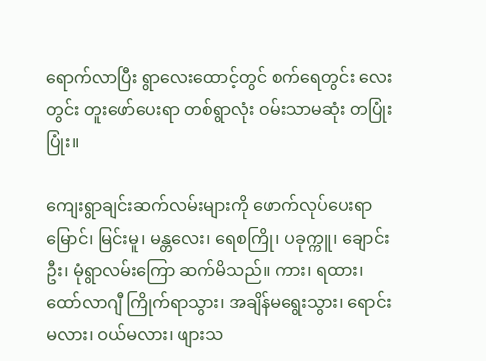ရောက်လာပြီး ရွာလေးထောင့်တွင် စက်ရေတွင်း လေးတွင်း တူးဖော်ပေးရာ တစ်ရွာလုံး ဝမ်းသာမဆုံး တပြုံးပြုံး။

ကျေးရွာချင်းဆက်လမ်းများကို ဖောက်လုပ်ပေးရာ မြောင်၊ မြင်းမူ၊ မန္တလေး၊ ရေစကြို၊ ပခုက္ကူ၊ ချောင်းဦး၊ မုံရွာလမ်းကြော ဆက်မိသည်။ ကား၊ ရထား၊ ထော်လာဂျီ ကြိုက်ရာသွား၊ အချိန်မရွေးသွား၊ ရောင်းမလား၊ ဝယ်မလား၊ ဖျားသ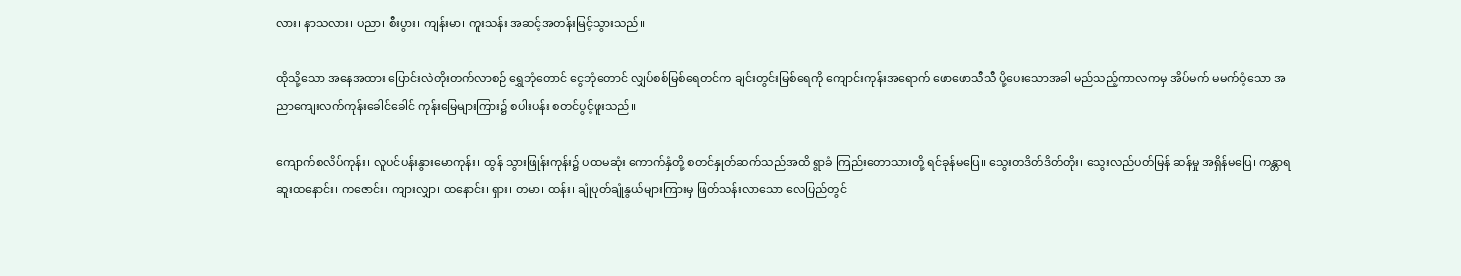လား၊ နာသလား၊ ပညာ၊ စီးပွား၊ ကျန်းမာ၊ ကူးသန်း အဆင့်အတန်းမြင့်သွားသည်။

ထိုသို့သော အနေအထား ပြောင်းလဲတိုးတက်လာစဉ် ရွှေဘုံတောင် ငွေဘုံတောင် လျှပ်စစ်မြစ်ရေတင်က ချင်းတွင်းမြစ်ရေကို ကျောင်းကုန်းအရောက် ဖောဖောသီသီ ပို့ပေးသောအခါ မည်သည့်ကာလကမှ အိပ်မက် မမက်ဝံ့သော အညာကျေးလက်ကုန်းခေါင်ခေါင် ကုန်းမြေများကြား၌ စပါးပန်း စတင်ပွင့်ဖူးသည်။

ကျောက်စလိပ်ကုန်း၊ လူပင်ပန်းနွားမောကုန်း၊ ထွန် သွားဖြုန်းကုန်း၌ ပထမဆုံး ကောက်နှံတို့ စတင်နှုတ်ဆက်သည်အထိ ရွာခံ ကြည်းတောသားတို့ ရင်ခုန်မပြေ။ သွေးတဒိတ်ဒိတ်တိုး၊ သွေးလည်ပတ်မြန် ဆန်မှု အရှိန်မပြေ၊ ကန္တာရဆူးထနောင်း၊ ကဇောင်း၊ ကျားလျှာ၊ ထနောင်း၊ ရှား၊ တမာ၊ ထန်း၊ ချုံပုတ်ချုံနွယ်များကြားမှ ဖြတ်သန်းလာသော လေပြည်တွင်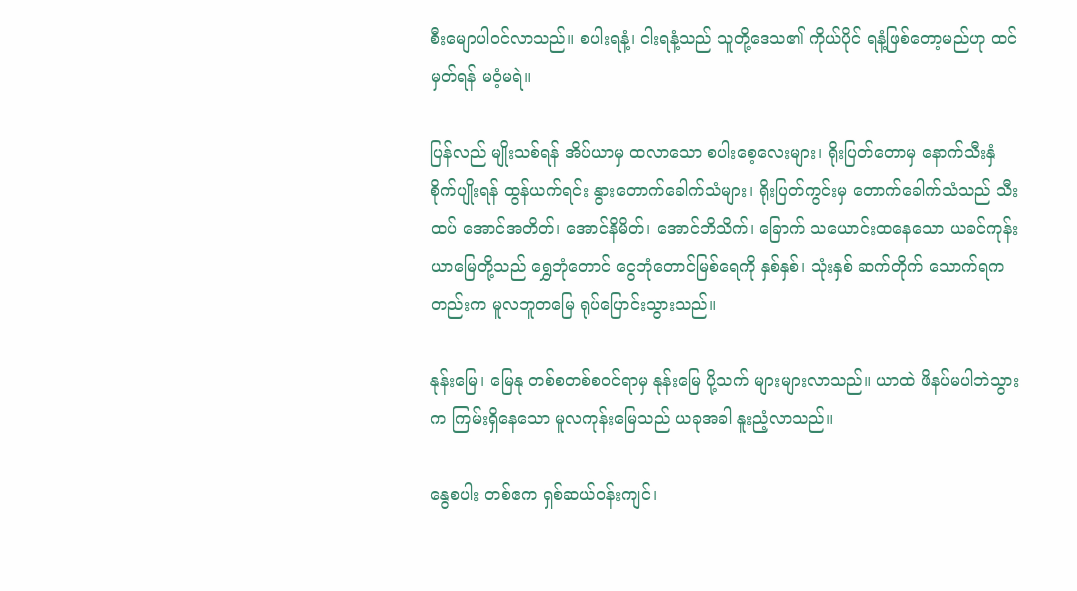စီးမျောပါဝင်လာသည်။ စပါးရနံ့၊ ငါးရနံ့သည် သူတို့ဒေသ၏ ကိုယ်ပိုင် ရနံ့ဖြစ်တော့မည်ဟု ထင်မှတ်ရန် မဝံ့မရဲ။

ပြန်လည် မျိုးသစ်ရန် အိပ်ယာမှ ထလာသော စပါးစေ့လေးများ၊ ရိုးပြတ်တောမှ နောက်သီးနှံ စိုက်ပျိုးရန် ထွန်ယက်ရင်း နွားတောက်ခေါက်သံများ၊ ရိုးပြတ်ကွင်းမှ တောက်ခေါက်သံသည် သီးထပ် အောင်အတိတ်၊ အောင်နိမိတ်၊ အောင်ဘိသိက်၊ ခြောက် သယောင်းထနေသော ယခင်ကုန်းယာမြေတို့သည် ရွှေဘုံတောင် ငွေဘုံတောင်မြစ်ရေကို နှစ်နှစ်၊ သုံးနှစ် ဆက်တိုက် သောက်ရကတည်းက မူလဘူတမြေ ရုပ်ပြောင်းသွားသည်။

နုန်းမြေ၊ မြေနု တစ်စတစ်စဝင်ရာမှ နုန်းမြေ ပို့သက် များများလာသည်။ ယာထဲ ဖိနပ်မပါဘဲသွားက ကြမ်းရှိနေသော မူလကုန်းမြေသည် ယခုအခါ နူးညံ့လာသည်။

နွေစပါး တစ်ဧက ရှစ်ဆယ်ဝန်းကျင်၊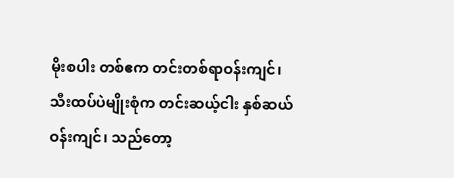မိုးစပါး တစ်ဧက တင်းတစ်ရာဝန်းကျင်၊ သီးထပ်ပဲမျိုးစုံက တင်းဆယ့်ငါး နှစ်ဆယ်ဝန်းကျင်၊ သည်တော့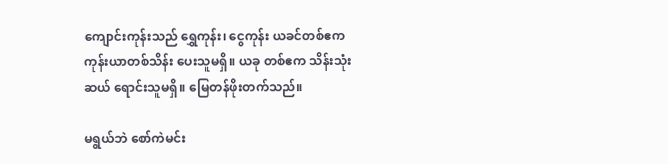ကျောင်းကုန်းသည် ရွှေကုန်း၊ ငွေကုန်း ယခင်တစ်ဧက ကုန်းယာတစ်သိန်း ပေးသူမရှိ။ ယခု တစ်ဧက သိန်းသုံးဆယ် ရောင်းသူမရှိ။ မြေတန်ဖိုးတက်သည်။

မရွယ်ဘဲ စော်ကဲမင်း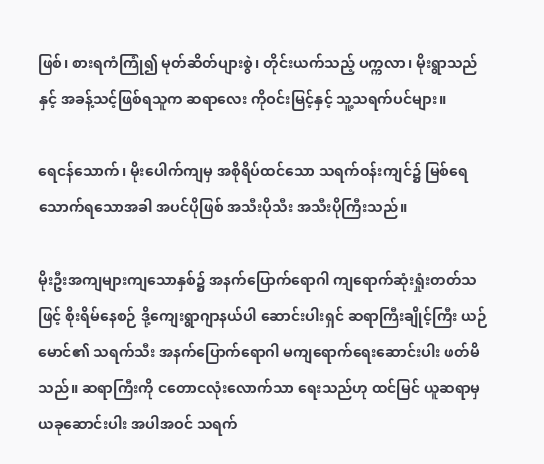ဖြစ်၊ စားရကံကြုံ၍ မုတ်ဆိတ်ပျားစွဲ၊ တိုင်းယက်သည့် ပက္ကလာ၊ မိုးရွာသည်နှင့် အခန့်သင့်ဖြစ်ရသူက ဆရာလေး ကိုဝင်းမြင့်နှင့် သူ့သရက်ပင်များ။

ရေငန်သောက်၊ မိုးပေါက်ကျမှ အစိုရိပ်ထင်သော သရက်ဝန်းကျင်၌ မြစ်ရေသောက်ရသောအခါ အပင်ပိုဖြစ် အသီးပိုသီး အသီးပိုကြီးသည်။

မိုးဦးအကျများကျသောနှစ်၌ အနက်ပြောက်ရောဂါ ကျရောက်ဆုံးရှုံးတတ်သဖြင့် စိုးရိမ်နေစဉ် ဒို့ကျေးရွာဂျာနယ်ပါ ဆောင်းပါးရှင် ဆရာကြီးချိုင့်ကြီး ယဉ်မောင်၏ သရက်သီး အနက်ပြောက်ရောဂါ မကျရောက်ရေးဆောင်းပါး ဖတ်မိသည်။ ဆရာကြီးကို ငတောငလုံးလောက်သာ ရေးသည်ဟု ထင်မြင် ယူဆရာမှ ယခုဆောင်းပါး အပါအဝင် သရက်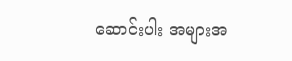ဆောင်းပါး အများအ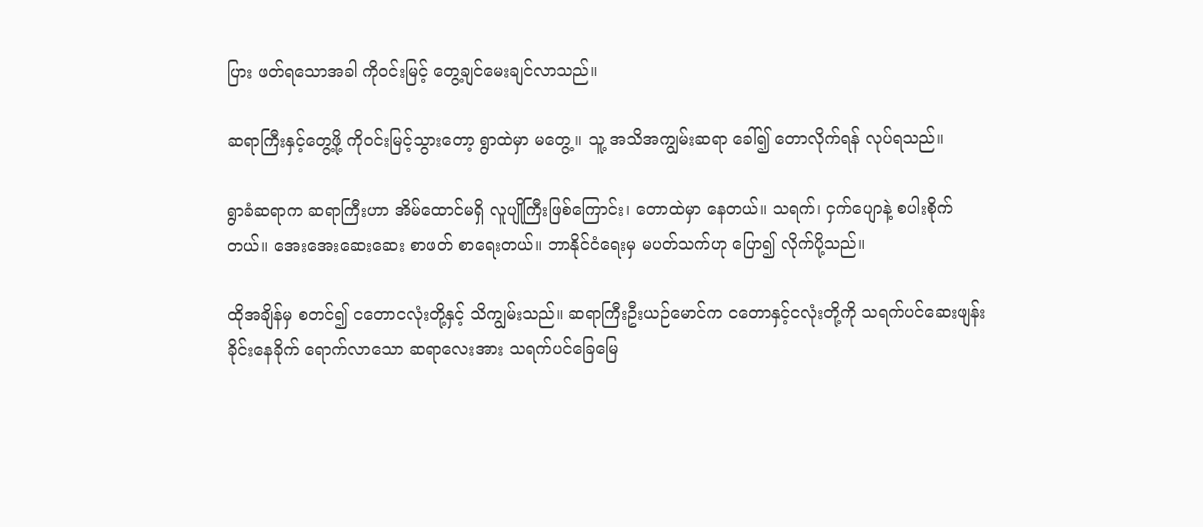ပြား ဖတ်ရသောအခါ ကိုဝင်းမြင့် တွေ့ချင်မေးချင်လာသည်။

ဆရာကြီးနှင့်တွေ့ဖို့ ကိုဝင်းမြင့်သွားတော့ ရွာထဲမှာ မတွေ့။ သူ့ အသိအကျွမ်းဆရာ ခေါ်၍ တောလိုက်ရန် လုပ်ရသည်။

ရွာခံဆရာက ဆရာကြီးဟာ အိမ်ထောင်မရှိ လူပျိုကြီးဖြစ်ကြောင်း၊ တောထဲမှာ နေတယ်။ သရက်၊ ငှက်ပျောနဲ့ စပါးစိုက်တယ်။ အေးအေးဆေးဆေး စာဖတ် စာရေးတယ်။ ဘာနိုင်ငံရေးမှ မပတ်သက်ဟု ပြော၍ လိုက်ပို့သည်။

ထိုအချိန်မှ စတင်၍ ငတောငလုံးတို့နှင့် သိကျွမ်းသည်။ ဆရာကြီးဦးယဉ်မောင်က ငတောနှင့်ငလုံးတို့ကို သရက်ပင်ဆေးဖျန်းခိုင်းနေခိုက် ရောက်လာသော ဆရာလေးအား သရက်ပင်ခြေမြေ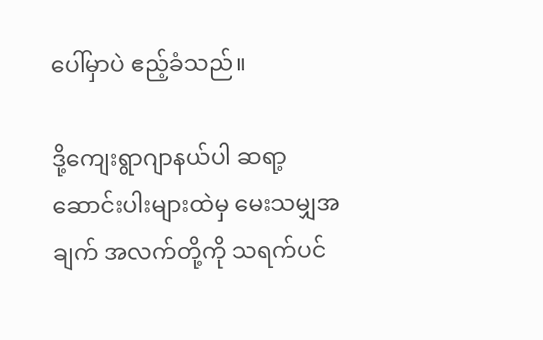ပေါ်မှာပဲ ဧည့်ခံသည်။

ဒို့ကျေးရွာဂျာနယ်ပါ ဆရာ့ဆောင်းပါးများထဲမှ မေးသမျှအချက် အလက်တို့ကို သရက်ပင်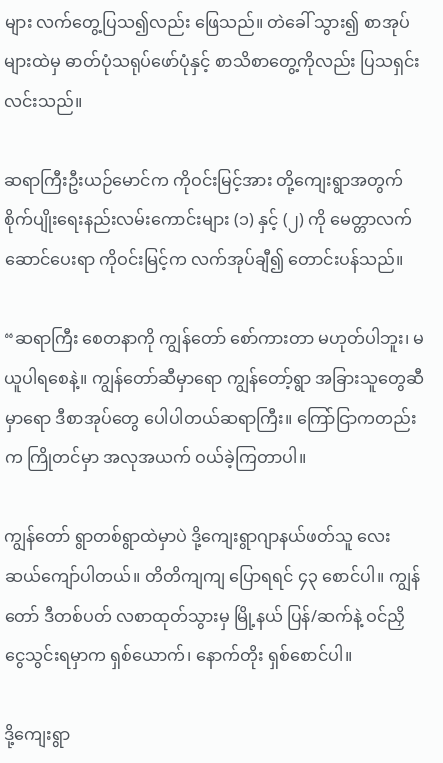များ လက်တွေ့ပြသ၍လည်း ဖြေသည်။ တဲခေါ် သွား၍ စာအုပ်များထဲမှ ဓာတ်ပုံသရုပ်ဖော်ပုံနှင့် စာသိစာတွေ့ကိုလည်း ပြသရှင်းလင်းသည်။

ဆရာကြီးဦးယဉ်မောင်က ကိုဝင်းမြင့်အား တို့ကျေးရွာအတွက် စိုက်ပျိုးရေးနည်းလမ်းကောင်းများ (၁) နှင့် (၂) ကို မေတ္တာလက်ဆောင်ပေးရာ ကိုဝင်းမြင့်က လက်အုပ်ချီ၍ တောင်းပန်သည်။

“ဆရာကြီး စေတနာကို ကျွန်တော် စော်ကားတာ မဟုတ်ပါဘူး၊ မယူပါရစေနဲ့။ ကျွန်တော်ဆီမှာရော ကျွန်တော့်ရွာ အခြားသူတွေဆီမှာရော ဒီစာအုပ်တွေ ပေါပါတယ်ဆရာကြီး။ ကြော်ငြာကတည်းက ကြိုတင်မှာ အလုအယက် ဝယ်ခဲ့ကြတာပါ။

ကျွန်တော် ရွာတစ်ရွာထဲမှာပဲ ဒို့ကျေးရွာဂျာနယ်ဖတ်သူ လေးဆယ်ကျော်ပါတယ်။ တိတိကျကျ ပြောရရင် ၄၃ စောင်ပါ။ ကျွန်တော် ဒီတစ်ပတ် လစာထုတ်သွားမှ မြို့နယ် ပြန်/ဆက်နဲ့ ဝင်ညှိ ငွေသွင်းရမှာက ရှစ်ယောက်၊ နောက်တိုး ရှစ်စောင်ပါ။

ဒို့ကျေးရွာ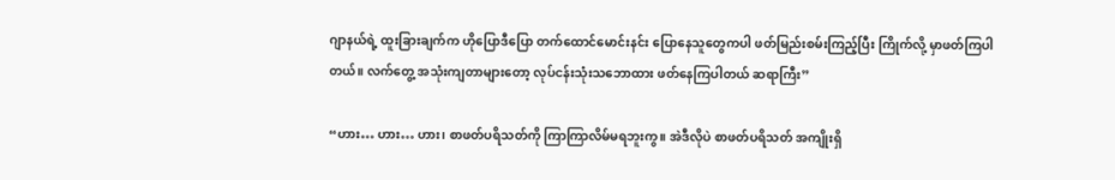ဂျာနယ်ရဲ့ ထူးခြားချက်က ဟိုပြောဒီပြော တက်ထောင်မောင်းနင်း ပြောနေသူတွေကပါ ဖတ်မြည်းစမ်းကြည့်ပြီး ကြိုက်လို့ မှာဖတ်ကြပါ တယ်။ လက်တွေ့ အသုံးကျတာများတော့ လုပ်ငန်းသုံးသဘောထား ဖတ်နေကြပါတယ် ဆရာကြီး”

“ဟား… ဟား… ဟား၊ စာဖတ်ပရိသတ်ကို ကြာကြာလိမ်မရဘူးကွ။ အဲဒီလိုပဲ စာဖတ်ပရိသတ် အကျိုးရှိ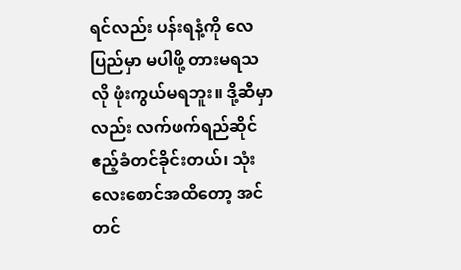ရင်လည်း ပန်းရနံ့ကို လေပြည်မှာ မပါဖို့ တားမရသလို ဖုံးကွယ်မရဘူး။ ဒို့ဆီမှာလည်း လက်ဖက်ရည်ဆိုင် ဧည့်ခံတင်ခိုင်းတယ်၊ သုံးလေးစောင်အထိတော့ အင်တင်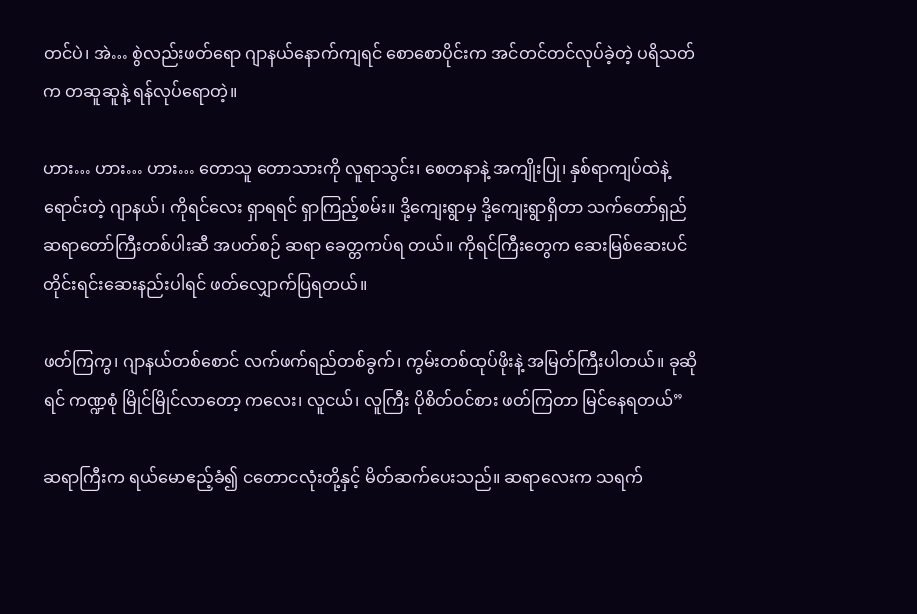တင်ပဲ၊ အဲ… စွဲလည်းဖတ်ရော ဂျာနယ်နောက်ကျရင် စောစောပိုင်းက အင်တင်တင်လုပ်ခဲ့တဲ့ ပရိသတ်က တဆူဆူနဲ့ ရန်လုပ်ရောတဲ့။

ဟား… ဟား… ဟား… တောသူ တောသားကို လူရာသွင်း၊ စေတနာနဲ့ အကျိုးပြု၊ နှစ်ရာကျပ်ထဲနဲ့ ရောင်းတဲ့ ဂျာနယ်၊ ကိုရင်လေး ရှာရရင် ရှာကြည့်စမ်း။ ဒို့ကျေးရွာမှ ဒို့ကျေးရွာရှိတာ သက်တော်ရှည် ဆရာတော်ကြီးတစ်ပါးဆီ အပတ်စဉ် ဆရာ ခေတ္တကပ်ရ တယ်။ ကိုရင်ကြီးတွေက ဆေးမြစ်ဆေးပင် တိုင်းရင်းဆေးနည်းပါရင် ဖတ်လျှောက်ပြရတယ်။

ဖတ်ကြကွ၊ ဂျာနယ်တစ်စောင် လက်ဖက်ရည်တစ်ခွက်၊ ကွမ်းတစ်ထုပ်ဖိုးနဲ့ အမြတ်ကြီးပါတယ်။ ခုဆိုရင် ကဏ္ဍစုံ မြိုင်မြိုင်လာတော့ ကလေး၊ လူငယ်၊ လူကြီး ပိုစိတ်ဝင်စား ဖတ်ကြတာ မြင်နေရတယ်”

ဆရာကြီးက ရယ်မောဧည့်ခံ၍ ငတောငလုံးတို့နှင့် မိတ်ဆက်ပေးသည်။ ဆရာလေးက သရက်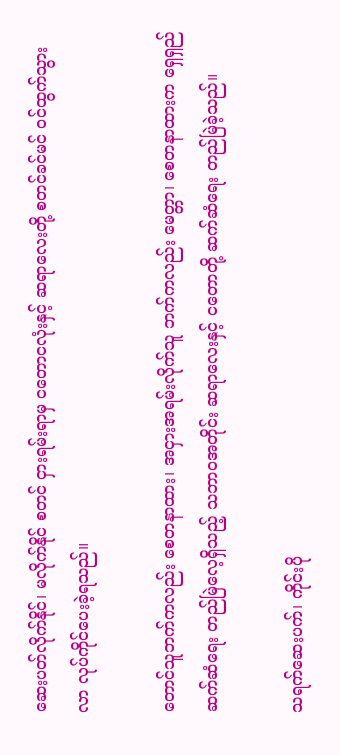ဆေးပတ်လိုက်နိုင်၊ မလိုက်နိုင် စတင် ငှားရမ်းရာမှ ငတောငလုံးနှင့် ဆရာလေးတို့ စတင်ခင်မင် ဝင်ထွက်သွားလာ လုပ်ကိုင်ပေးခဲ့ရသည်။

တောင်သူဘက်ကလည်း စေတနာထား၊ အငှားအရမ်းလိုက်သူ ဘက်ကလည်း မေတ္တာ၊ စေတနာထားက ရှေရှည်ဆက်ဆံရေး တည်မြဲလေ့ရှိသည့် သဘာဝအတိုင်း ဆရာလေးနှင့် ငတောတို့ ဆက်ဆံရေး တည်မြဲခဲ့သည်။

သရက်ဆေးပက်၊ ကိုင်းပို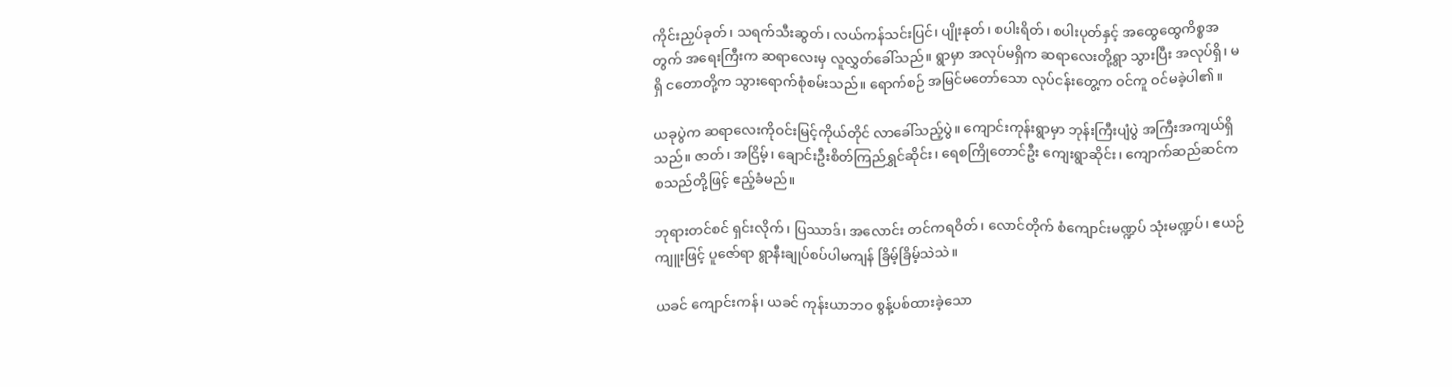ကိုင်းညှပ်ခုတ်၊ သရက်သီးဆွတ်၊ လယ်ကန်သင်းပြင်၊ ပျိုးနုတ်၊ စပါးရိတ်၊ စပါးပုတ်နှင့် အထွေထွေကိစ္စအတွက် အရေးကြီးက ဆရာလေးမှ လူလွှတ်ခေါ်သည်။ ရွာမှာ အလုပ်မရှိက ဆရာလေးတို့ရွာ သွားပြီး အလုပ်ရှိ၊ မရှိ ငတောတို့က သွားရောက်စုံစမ်းသည်။ ရောက်စဉ် အမြင်မတော်သော လုပ်ငန်းတွေ့က ဝင်ကူ ဝင်မခဲ့ပါ၏။

ယခုပွဲက ဆရာလေးကိုဝင်းမြင့်ကိုယ်တိုင် လာခေါ်သည့်ပွဲ။ ကျောင်းကုန်းရွာမှာ ဘုန်းကြီးပျံပွဲ အကြီးအကျယ်ရှိသည်။ ဇာတ်၊ အငြိမ့်၊ ချောင်းဦးစိတ်ကြည်ရွှင်ဆိုင်း၊ ရေစကြိုတောင်ဦး ကျေးရွာဆိုင်း၊ ကျောက်ဆည်ဆင်က စသည်တို့ဖြင့် ဧည့်ခံမည်။

ဘုရားတင်စင် ရှင်းလိုက်၊ ပြဿာဒ်၊ အလောင်း တင်ကရဝိတ်၊ လောင်တိုက် စံကျောင်းမဏ္ဍပ် သုံးမဏ္ဍပ်၊ ဧယဉ်ကျူးဖြင့် ပူဇော်ရာ ရွာနီးချုပ်စပ်ပါမကျန် ခြိမ့်ခြိမ့်သဲသဲ။

ယခင် ကျောင်းကန်၊ ယခင် ကုန်းယာဘဝ စွန့်ပစ်ထားခဲ့သော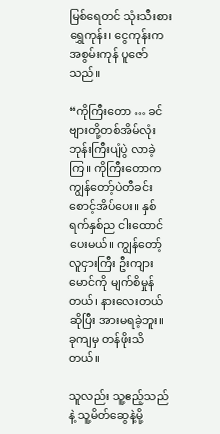မြစ်ရေတင် သုံးသီးစား ရွှေကုန်း၊ ငွေကုန်းက အစွမ်းကုန် ပူဇော်သည်။

“ကိုကြီးတော … ခင်ဗျားတို့တစ်အိမ်လုံး ဘုန်းကြီးပျံပွဲ လာခဲ့ကြ။ ကိုကြီးတောက ကျွန်တော့်ပဲတီခင်း စောင့်အိပ်ပေး။ နှစ်ရက်နှစ်ည ငါးထောင် ပေးမယ်။ ကျွန်တော့်လူငှားကြီး ဦးကျားမောင်ကို မျက်စိမှုန်တယ်၊ နားလေးတယ်ဆိုပြီး အားမရခဲ့ဘူး။ ခုကျမှ တန်ဖိုးသိတယ်။

သူလည်း သူ့ဧည့်သည်နဲ့ သူ့မိတ်ဆွေနဲ့မို့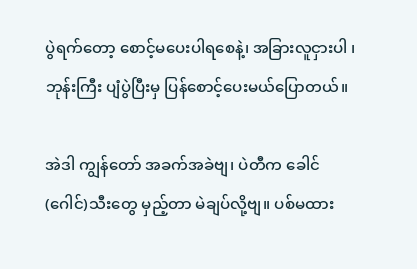ပွဲရက်တော့ စောင့်မပေးပါရစေနဲ့၊ အခြားလူငှားပါ ၊ ဘုန်းကြီး ပျံပွဲပြီးမှ ပြန်စောင့်ပေးမယ်ပြောတယ်။

အဲဒါ ကျွန်တော် အခက်အခဲဗျ၊ ပဲတီက ခေါင်(ဂေါင်)သီးတွေ မှည့်တာ မဲချပ်လို့ဗျ။ ပစ်မထား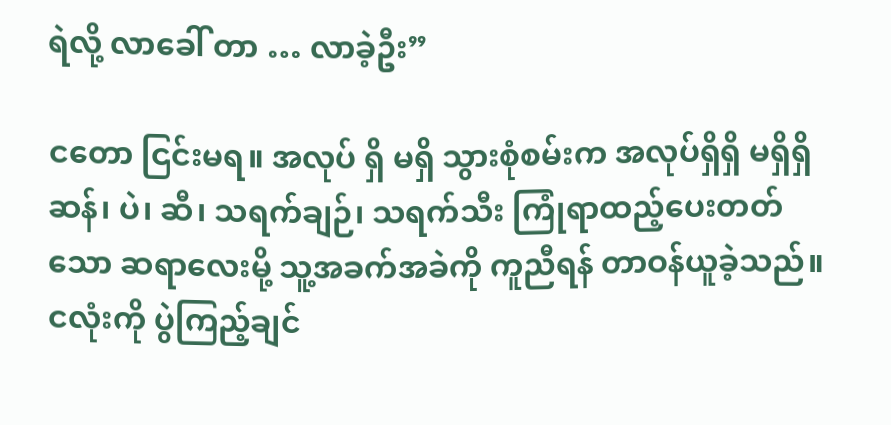ရဲလို့ လာခေါ် တာ … လာခဲ့ဦး”

ငတော ငြင်းမရ။ အလုပ် ရှိ မရှိ သွားစုံစမ်းက အလုပ်ရှိရှိ မရှိရှိ ဆန်၊ ပဲ၊ ဆီ၊ သရက်ချဉ်၊ သရက်သီး ကြုံရာထည့်ပေးတတ်သော ဆရာလေးမို့ သူ့အခက်အခဲကို ကူညီရန် တာဝန်ယူခဲ့သည်။ ငလုံးကို ပွဲကြည့်ချင်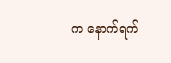က နောက်ရက်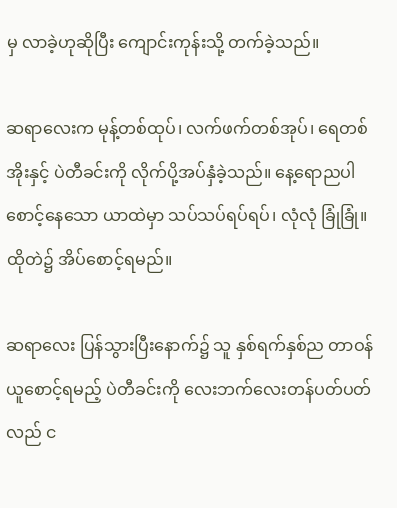မှ လာခဲ့ဟုဆိုပြီး ကျောင်းကုန်းသို့ တက်ခဲ့သည်။

ဆရာလေးက မုန့်တစ်ထုပ်၊ လက်ဖက်တစ်အုပ်၊ ရေတစ်အိုးနှင့် ပဲတီခင်းကို လိုက်ပို့အပ်နှံခဲ့သည်။ နေ့ရောညပါ စောင့်နေသော ယာထဲမှာ သပ်သပ်ရပ်ရပ်၊ လုံလုံ ခြုံခြုံ။ ထိုတဲ၌ အိပ်စောင့်ရမည်။

ဆရာလေး ပြန်သွားပြီးနောက်၌ သူ နှစ်ရက်နှစ်ည တာဝန်ယူစောင့်ရမည့် ပဲတီခင်းကို လေးဘက်လေးတန်ပတ်ပတ်လည် င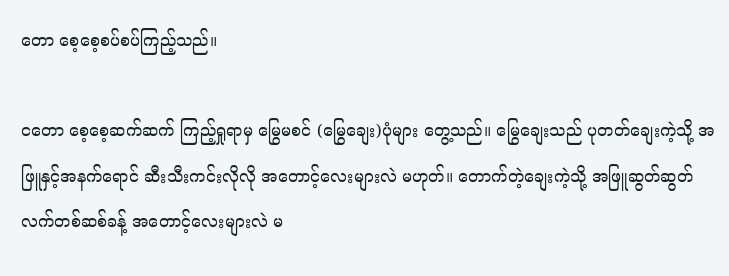တော စေ့စေ့စပ်စပ်ကြည့်သည်။

ငတော စေ့စေ့ဆက်ဆက် ကြည့်ရှုရာမှ မြွေမစင် (မြွေချေး)ပုံများ တွေ့သည်။ မြွေချေးသည် ပုတတ်ချေးကဲ့သို့ အဖြူနှင့်အနက်ရောင် ဆီးသီးကင်းလိုလို အတောင့်လေးများလဲ မဟုတ်။ တောက်တဲ့ချေးကဲ့သို့ အဖြူဆွတ်ဆွတ် လက်တစ်ဆစ်ခန့် အတောင့်လေးများလဲ မ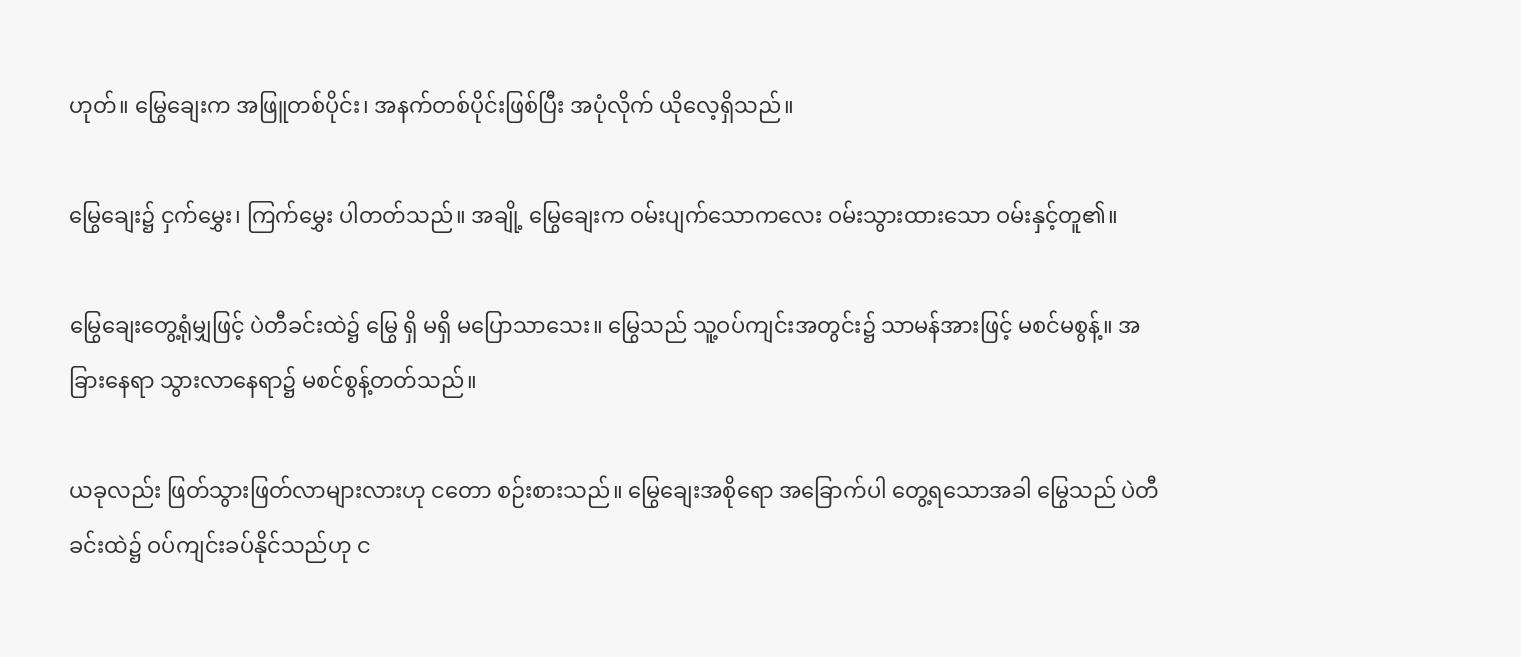ဟုတ်။ မြွေချေးက အဖြူတစ်ပိုင်း၊ အနက်တစ်ပိုင်းဖြစ်ပြီး အပုံလိုက် ယိုလေ့ရှိသည်။

မြွေချေး၌ ငှက်မွှေး၊ ကြက်မွှေး ပါတတ်သည်။ အချို့ မြွေချေးက ဝမ်းပျက်သောကလေး ဝမ်းသွားထားသော ဝမ်းနှင့်တူ၏။

မြွေချေးတွေ့ရုံမျှဖြင့် ပဲတီခင်းထဲ၌ မြွေ ရှိ မရှိ မပြောသာသေး။ မြွေသည် သူ့ဝပ်ကျင်းအတွင်း၌ သာမန်အားဖြင့် မစင်မစွန့်။ အခြားနေရာ သွားလာနေရာ၌ မစင်စွန့်တတ်သည်။

ယခုလည်း ဖြတ်သွားဖြတ်လာများလားဟု ငတော စဉ်းစားသည်။ မြွေချေးအစိုရော အခြောက်ပါ တွေ့ရသောအခါ မြွေသည် ပဲတီခင်းထဲ၌ ဝပ်ကျင်းခပ်နိုင်သည်ဟု င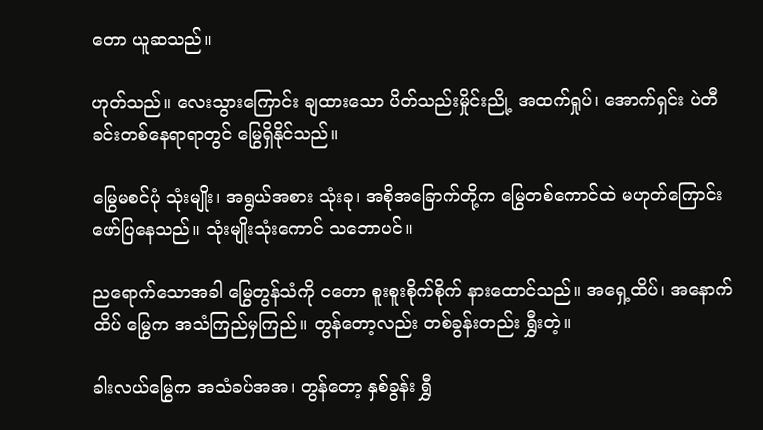တော ယူဆသည်။

ဟုတ်သည်။ လေးသွားကြောင်း ချထားသော ပိတ်သည်းမှိုင်းညို့ အထက်ရှုပ်၊ အောက်ရှင်း ပဲတီခင်းတစ်နေရာရာတွင် မြွေရှိနိုင်သည်။

မြွေမစင်ပုံ သုံးမျိုး၊ အရွယ်အစား သုံးခု၊ အစိုအခြောက်တို့က မြွေတစ်ကောင်ထဲ မဟုတ်ကြောင်း ဖော်ပြနေသည်။ သုံးမျိုးသုံးကောင် သဘောပင်။

ညရောက်သောအခါ မြွေတွန်သံကို ငတော စူးစူးစိုက်စိုက် နားထောင်သည်။ အရှေ့ထိပ်၊ အနောက်ထိပ် မြွေက အသံကြည်မှကြည်။ တွန်တော့လည်း တစ်ခွန်းတည်း ရွှီးတဲ့။

ခါးလယ်မြွေက အသံခပ်အအ၊ တွန်တော့ နှစ်ခွန်း ရွှီ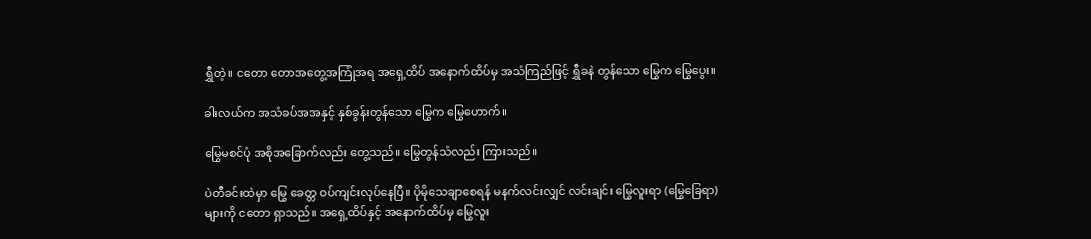ရွှီတဲ့။ ငတော တောအတွေ့အကြုံအရ အရှေ့ထိပ် အနောက်ထိပ်မှ အသံကြည်ဖြင့် ရွှီခနဲ တွန်သော မြွေက မြွေပွေး။

ခါးလယ်က အသံခပ်အအနှင့် နှစ်ခွန်းတွန်သော မြွေက မြွေဟောက်။

မြွေမစင်ပုံ အစိုအခြောက်လည်း တွေ့သည်။ မြွေတွန်သံလည်း ကြားသည်။

ပဲတီခင်းထဲမှာ မြွေ ခေတ္တ ဝပ်ကျင်းလုပ်နေပြီ။ ပိုမိုသေချာစေရန် မနက်လင်းလျှင် လင်းချင်း မြွေလူးရာ (မြွေခြေရာ)များကို ငတော ရှာသည်။ အရှေ့ထိပ်နှင့် အနောက်ထိပ်မှ မြွေလူး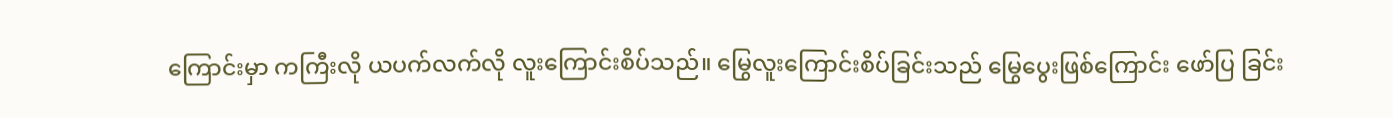ကြောင်းမှာ ကကြီးလို ယပက်လက်လို လူးကြောင်းစိပ်သည်။ မြွေလူးကြောင်းစိပ်ခြင်းသည် မြွေပွေးဖြစ်ကြောင်း ဖော်ပြ ခြင်း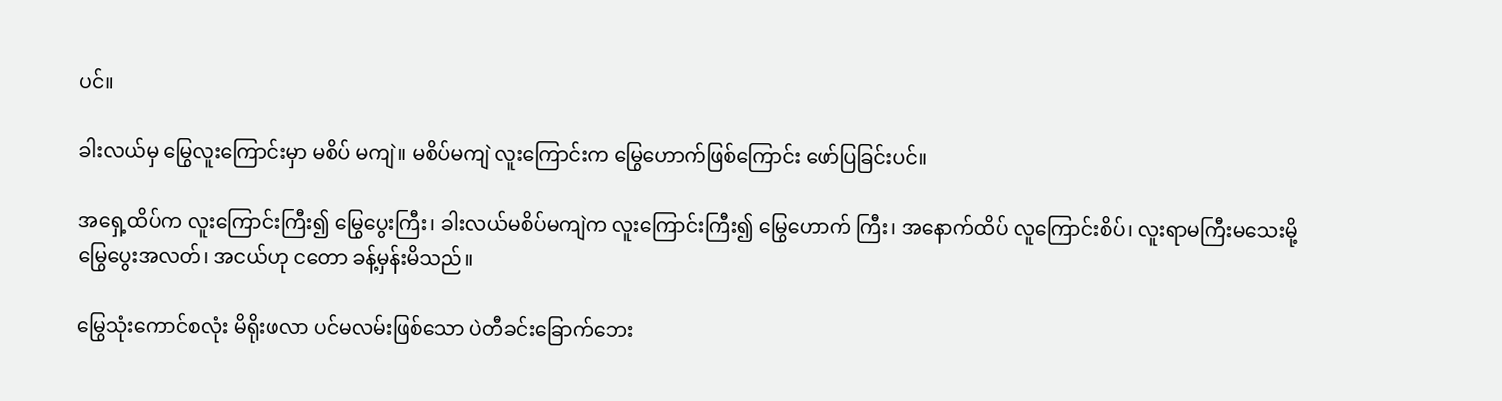ပင်။

ခါးလယ်မှ မြွေလူးကြောင်းမှာ မစိပ် မကျဲ။ မစိပ်မကျဲ လူးကြောင်းက မြွေဟောက်ဖြစ်ကြောင်း ဖော်ပြခြင်းပင်။

အရှေ့ထိပ်က လူးကြောင်းကြီး၍ မြွေပွေးကြီး၊ ခါးလယ်မစိပ်မကျဲက လူးကြောင်းကြီး၍ မြွေဟောက် ကြီး၊ အနောက်ထိပ် လူကြောင်းစိပ်၊ လူးရာမကြီးမသေးမို့ မြွေပွေးအလတ်၊ အငယ်ဟု ငတော ခန့်မှန်းမိသည်။

မြွေသုံးကောင်စလုံး မိရိုးဖလာ ပင်မလမ်းဖြစ်သော ပဲတီခင်းခြောက်ဘေး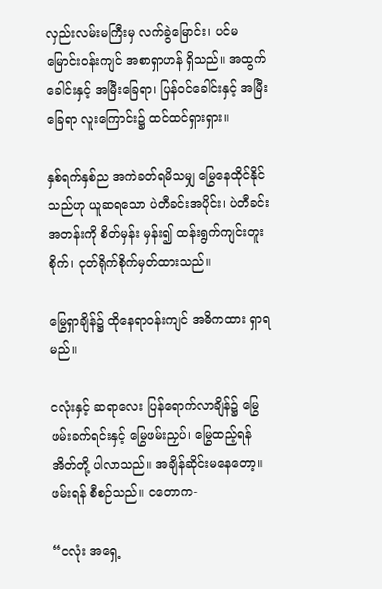လှည်းလမ်းမကြီးမှ လက်ခွဲမြောင်း၊ ပင်မမြောင်းဝန်းကျင် အစာရှာဟန် ရှိသည်။ အထွက်ခေါင်းနှင့် အမြီးခြေရာ၊ ပြန်ဝင်ခေါင်းနှင့် အမြီးခြေရာ လူးကြောင်း၌ ထင်ထင်ရှားရှား။

နှစ်ရက်နှစ်ည အကဲခတ်ရမိသမျှ မြွေနေထိုင်နိုင်သည်ဟု ယူဆရသော ပဲတီခင်းအပိုင်း၊ ပဲတီခင်းအတန်းကို စိတ်မှန်း မှန်း၍ ထန်းရွက်ကျင်းတူးစိုက်၊ ငုတ်ရိုက်စိုက်မှတ်ထားသည်။

မြွေရှာချိန်၌ ထိုနေရာဝန်းကျင် အဓိကထား ရှာရမည်။

ငလုံးနှင့် ဆရာလေး ပြန်ရောက်လာချိန်၌ မြွေဖမ်းခက်ရင်းနှင့် မြွေဖမ်းညှပ်၊ မြွေထည့်ရန်အိတ်တို့ ပါလာသည်။ အချိန်ဆိုင်းမနေတော့။ ဖမ်းရန် စီစဉ်သည်။ ငတောက-

“ငလုံး အရှေ့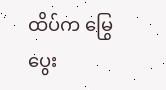ထိပ်က မြွေပွေး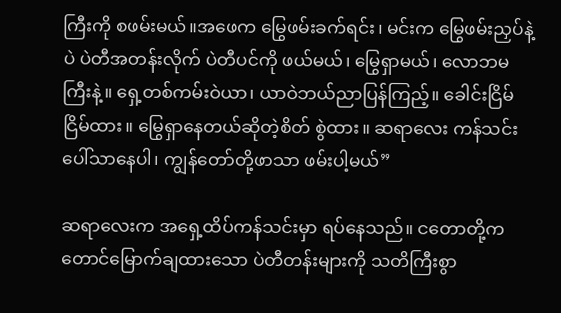ကြီးကို စဖမ်းမယ်။အဖေက မြွေဖမ်းခက်ရင်း၊ မင်းက မြွေဖမ်းညှပ်နဲ့ပဲ ပဲတီအတန်းလိုက် ပဲတီပင်ကို ဖယ်မယ်၊ မြွေရှာမယ်၊ လောဘမကြီးနဲ့။ ရှေ့တစ်ကမ်းဝဲယာ၊ ယာဝဲဘယ်ညာပြန်ကြည့်။ ခေါင်းငြိမ်ငြိမ်ထား။ မြွေရှာနေတယ်ဆိုတဲ့စိတ် စွဲထား။ ဆရာလေး ကန်သင်း ပေါ်သာနေပါ၊ ကျွန်တော်တို့ဖာသာ ဖမ်းပါ့မယ်”

ဆရာလေးက အရှေ့ထိပ်ကန်သင်းမှာ ရပ်နေသည်။ ငတောတို့က တောင်မြောက်ချထားသော ပဲတီတန်းများကို သတိကြီးစွာ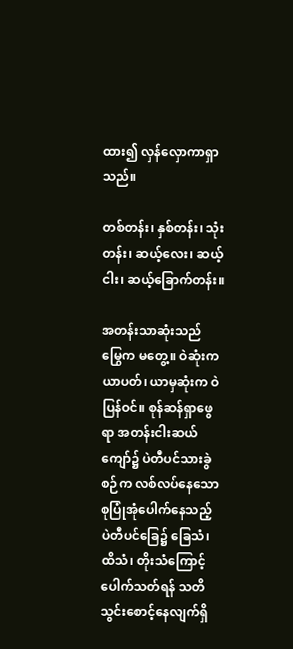ထား၍ လှန်လှောကာရှာသည်။

တစ်တန်း၊ နှစ်တန်း၊ သုံးတန်း၊ ဆယ့်လေး၊ ဆယ့်ငါး၊ ဆယ့်ခြောက်တန်း။

အတန်းသာဆုံးသည် မြွေက မတွေ့။ ဝဲဆုံးက ယာပတ်၊ ယာမှဆုံးက ဝဲပြန်ဝင်။ စုန်ဆန်ရှာဖွေရာ အတန်းငါးဆယ်ကျော်၌ ပဲတီပင်သားခွဲစဉ်က လစ်လပ်နေသော စုပြုံအုံပေါက်နေသည့် ပဲတီပင်ခြေ၌ ခြေသံ၊ ထိသံ၊ တိုးသံကြောင့် ပေါက်သတ်ရန် သတိသွင်းစောင့်နေလျက်ရှိ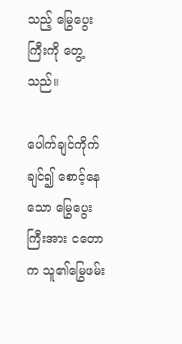သည့် မြွေပွေးကြီးကို တွေ့သည်။

ပေါက်ချင်ကိုက်ချင်၍ စောင့်နေသော မြွေပွေးကြီးအား ငတောက သူ၏မြွေဖမ်း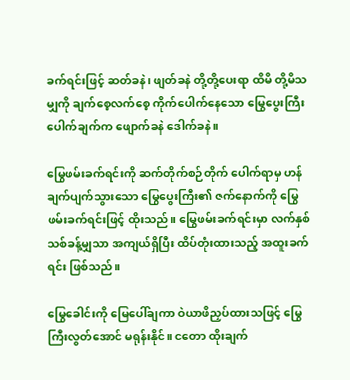ခက်ရင်းဖြင့် ဆတ်ခနဲ၊ ဖျတ်ခနဲ တို့တို့ပေးရာ ထိမိ တို့မိသမျှကို ချက်စေ့လက်စေ့ ကိုက်ပေါက်နေသော မြွေပွေးကြီးပေါက်ချက်က ဖျောက်ခနဲ ဒေါက်ခနဲ။

မြွေဖမ်းခက်ရင်းကို ဆက်တိုက်စဉ်တိုက် ပေါက်ရာမှ ဟန်ချက်ပျက်သွားသော မြွေပွေးကြီး၏ ဇက်နောက်ကို မြွေဖမ်းခက်ရင်းဖြင့် ထိုးသည်။ မြွေဖမ်းခက်ရင်းမှာ လက်နှစ်သစ်ခန့်မျှသာ အကျယ်ရှိပြီး ထိပ်တုံးထားသည့် အထူးခက်ရင်း ဖြစ်သည်။

မြွေခေါင်းကို မြေပေါ်ချကာ ဝဲယာဖိညှပ်ထားသဖြင့် မြွေကြီးလွတ်အောင် မရုန်းနိုင်။ ငတော ထိုးချက်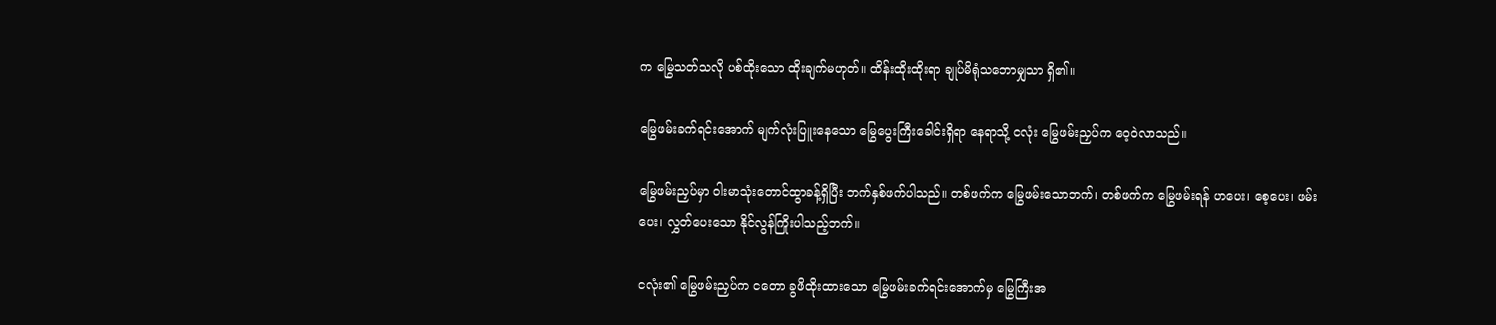က မြွေသတ်သလို ပစ်ထိုးသော ထိုးချက်မဟုတ်။ ထိန်းထိုးထိုးရာ ချုပ်မိရုံသဘောမျှသာ ရှိ၏။

မြွေဖမ်းခက်ရင်းအောက် မျက်လုံးပြူးနေသော မြွေပွေးကြီးခေါင်းရှိရာ နေရာသို့ ငလုံး မြွေဖမ်းညှပ်က ဝေ့ဝဲလာသည်။

မြွေဖမ်းညှပ်မှာ ဝါးမာသုံးတောင်ထွာခန့်ရှိပြီး ဘက်နှစ်ဖက်ပါသည်။ တစ်ဖက်က မြွေဖမ်းသောဘက်၊ တစ်ဖက်က မြွေဖမ်းရန် ဟပေး၊ စေ့ပေး၊ ဖမ်းပေး၊ လွှတ်ပေးသော နိုင်လွန်ကြိုးပါသည့်ဘက်။

ငလုံး၏ မြွေဖမ်းညှပ်က ငတော ခွဖိထိုးထားသော မြွေဖမ်းခက်ရင်းအောက်မှ မြွေကြီးအ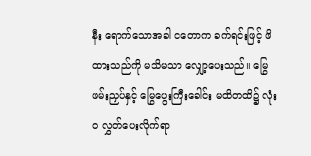နီး ရောက်သောအခါ ငတောက ခက်ရင်းဖြင့် ဖိထားသည်ကို မသိမသာ လျှော့ပေးသည်။ မြွေဖမ်းညှပ်နှင့် မြွေပွေးကြီးခေါင်း မထိတထိ၌ လုံးဝ လွှတ်ပေးလိုက်ရာ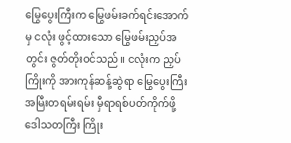မြွေပွေးကြီးက မြွေဖမ်းခက်ရင်းအောက်မှ ငလုံး ဖွင့်ထားသော မြွေဖမ်းညှပ်အတွင်း ဇွတ်တိုးဝင်သည်။ ငလုံးက ညှပ်ကြိုးကို အားကုန်ဆန့်ဆွဲရာ မြွေပွေးကြီး အမြီးတရမ်းရမ်း မှီရာရစ်ပတ်ကိုက်ဖို့ ဒေါသတကြီး ကြိုး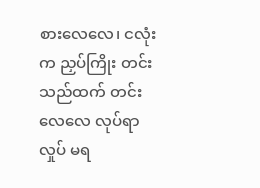စားလေလေ၊ ငလုံးက ညှပ်ကြိုး တင်းသည်ထက် တင်းလေလေ လုပ်ရာ လှုပ် မရ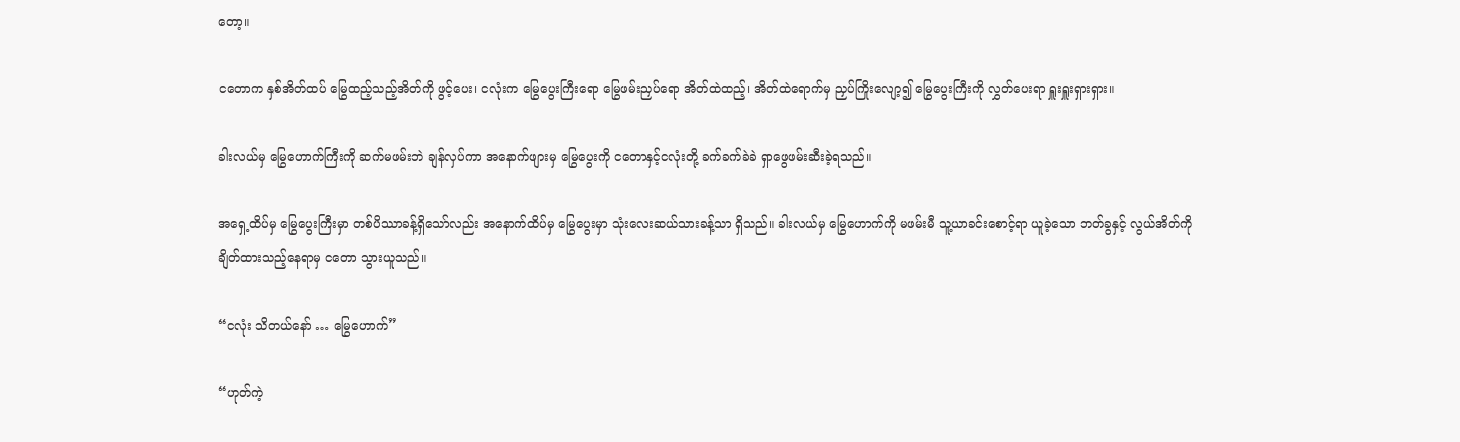တော့။

ငတောက နှစ်အိတ်ထပ် မြွေထည့်သည့်အိတ်ကို ဖွင့်ပေး၊ ငလုံးက မြွေပွေးကြီးရော မြွေဖမ်းညှပ်ရော အိတ်ထဲထည့်၊ အိတ်ထဲရောက်မှ ညှပ်ကြိုးလျော့၍ မြွေပွေးကြီးကို လွှတ်ပေးရာ ရှူးရှူးရှားရှား။

ခါးလယ်မှ မြွေဟောက်ကြီးကို ဆက်မဖမ်းဘဲ ချန်လှပ်ကာ အနောက်ဖျားမှ မြွေပွေးကို ငတောနှင့်ငလုံးတို့ ခက်ခက်ခဲခဲ ရှာဖွေဖမ်းဆီးခဲ့ရသည်။

အရှေ့ထိပ်မှ မြွေပွေးကြီးမှာ တစ်ပိဿာခန့်ရှိသော်လည်း အနောက်ထိပ်မှ မြွေပွေးမှာ သုံးလေးဆယ်သားခန့်သာ ရှိသည်။ ခါးလယ်မှ မြွေဟောက်ကို မဖမ်းမီ သူ့ယာခင်းစောင့်ရာ ယူခဲ့သော ဘတ်ခွနှင့် လွယ်အိတ်ကို ချိတ်ထားသည့်နေရာမှ ငတော သွားယူသည်။

“ငလုံး သိတယ်နော် … မြွေဟောက်”

“ဟုတ်ကဲ့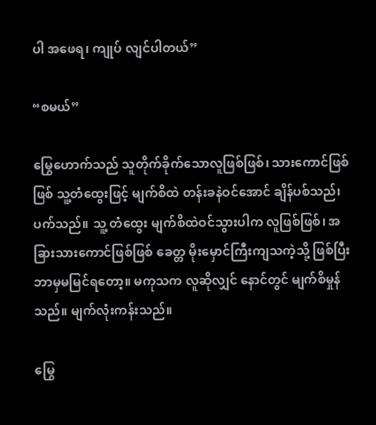ပါ အဖေရ၊ ကျုပ် လျင်ပါတယ်”

“စမယ်”

မြွေဟောက်သည် သူတိုက်ခိုက်သောလူဖြစ်ဖြစ်၊ သားကောင်ဖြစ်ဖြစ် သူ့တံထွေးဖြင့် မျက်စိထဲ တန်းခနဲဝင်အောင် ချိန်ပစ်သည်၊ ပက်သည်။ သူ့ တံထွေး မျက်စိထဲဝင်သွားပါက လူဖြစ်ဖြစ်၊ အခြားသားကောင်ဖြစ်ဖြစ် ခေတ္တ မိုးမှောင်ကြီးကျသကဲ့သို့ ဖြစ်ပြီး ဘာမှမမြင်ရတော့။ မကုသက လူဆိုလျှင် နောင်တွင် မျက်စိမှုန်သည်။ မျက်လုံးကန်းသည်။

မြွေ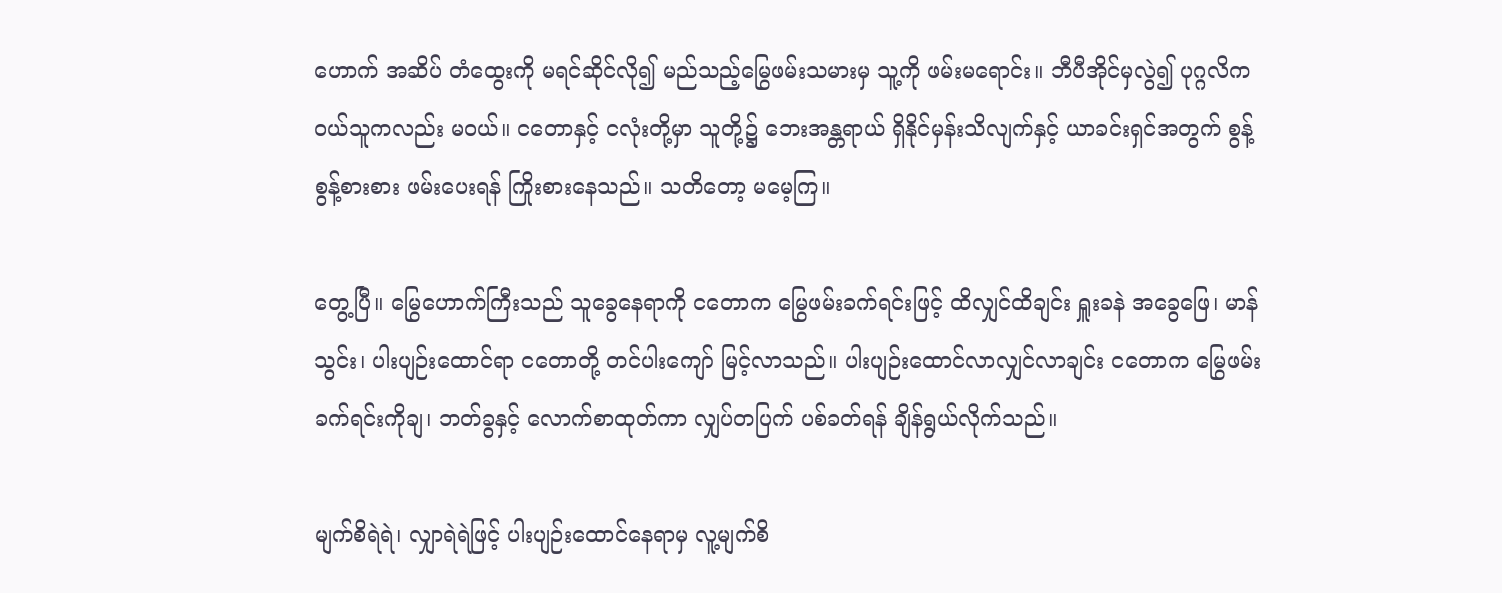ဟောက် အဆိပ် တံထွေးကို မရင်ဆိုင်လို၍ မည်သည့်မြွေဖမ်းသမားမှ သူ့ကို ဖမ်းမရောင်း။ ဘီပီအိုင်မှလွဲ၍ ပုဂ္ဂလိကဝယ်သူကလည်း မဝယ်။ ငတောနှင့် ငလုံးတို့မှာ သူတို့၌ ဘေးအန္တရာယ် ရှိနိုင်မှန်းသိလျက်နှင့် ယာခင်းရှင်အတွက် စွန့်စွန့်စားစား ဖမ်းပေးရန် ကြိုးစားနေသည်။ သတိတော့ မမေ့ကြ။

တွေ့ပြီ။ မြွေဟောက်ကြီးသည် သူခွေနေရာကို ငတောက မြွေဖမ်းခက်ရင်းဖြင့် ထိလျှင်ထိချင်း ရှူးခနဲ အခွေဖြေ၊ မာန်သွင်း၊ ပါးပျဉ်းထောင်ရာ ငတောတို့ တင်ပါးကျော် မြင့်လာသည်။ ပါးပျဉ်းထောင်လာလျှင်လာချင်း ငတောက မြွေဖမ်းခက်ရင်းကိုချ၊ ဘတ်ခွနှင့် လောက်စာထုတ်ကာ လျှပ်တပြက် ပစ်ခတ်ရန် ချိန်ရွယ်လိုက်သည်။

မျက်စိရဲရဲ၊ လျှာရဲရဲဖြင့် ပါးပျဉ်းထောင်နေရာမှ လူ့မျက်စိ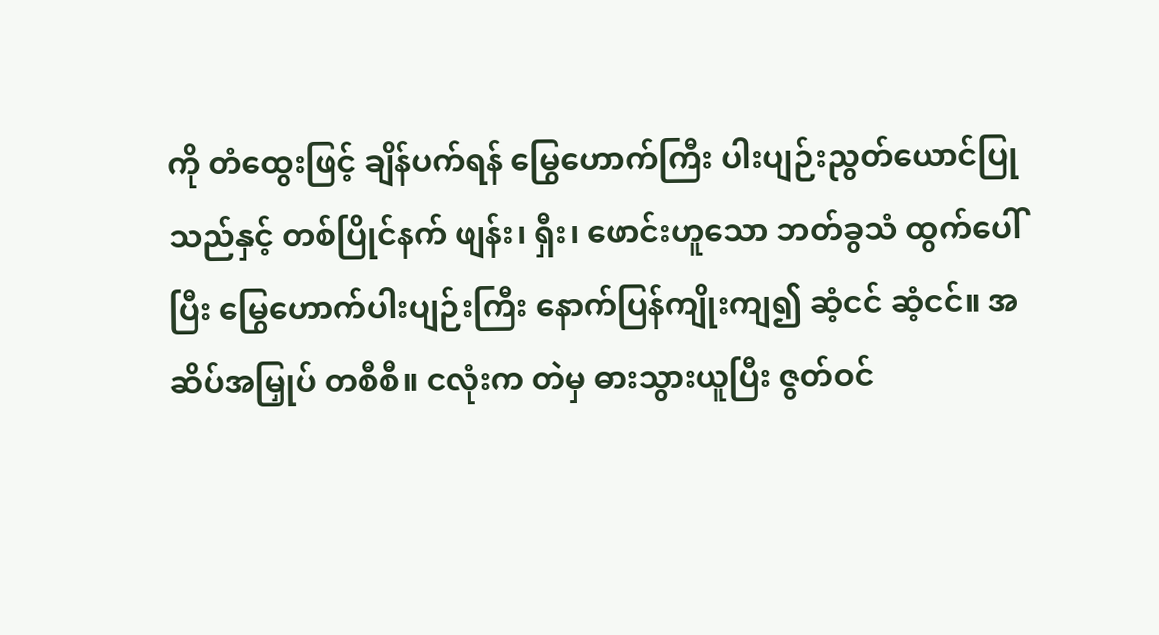ကို တံထွေးဖြင့် ချိန်ပက်ရန် မြွေဟောက်ကြီး ပါးပျဉ်းညွတ်ယောင်ပြုသည်နှင့် တစ်ပြိုင်နက် ဖျန်း၊ ရှီး၊ ဖောင်းဟူသော ဘတ်ခွသံ ထွက်ပေါ်ပြီး မြွေဟောက်ပါးပျဉ်းကြီး နောက်ပြန်ကျိုးကျ၍ ဆံ့ငင် ဆံ့ငင်။ အဆိပ်အမြှုပ် တစီစီ။ ငလုံးက တဲမှ ဓားသွားယူပြီး ဇွတ်ဝင်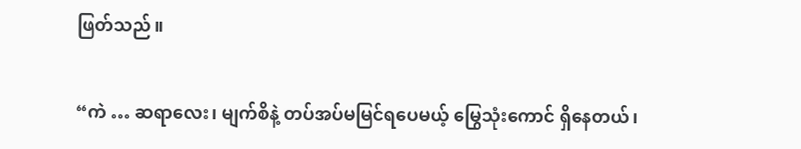ဖြတ်သည်။

“ကဲ … ဆရာလေး၊ မျက်စိနဲ့ တပ်အပ်မမြင်ရပေမယ့် မြွေသုံးကောင် ရှိနေတယ်၊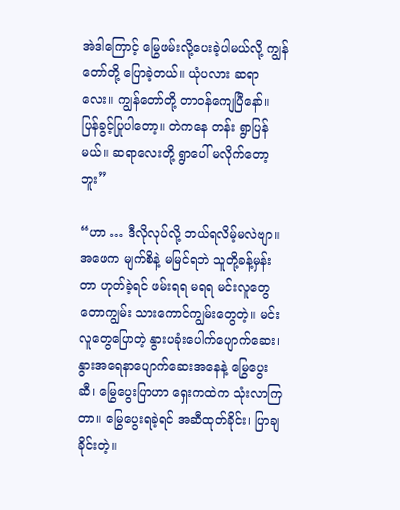အဲဒါကြောင့် မြွေဖမ်းလို့ပေးခဲ့ပါမယ်လို့ ကျွန်တော်တို့ ပြောခဲ့တယ်။ ယုံပလား ဆရာလေး။ ကျွန်တော်တို့ တာဝန်ကျေပြီနော်။ ပြန်ခွင့်ပြုပါတော့။ တဲကနေ တန်း ရွာပြန်မယ်။ ဆရာလေးတို့ ရွာပေါ် မလိုက်တော့ဘူး”

“ဟာ … ဒီလိုလုပ်လို့ ဘယ်ရလိမ့်မလဲဗျာ။ အဖေက မျက်စိနဲ့ မမြင်ရဘဲ သူတို့ခန့်မှန်းတာ ဟုတ်ခဲ့ရင် ဖမ်းရရ မရရ မင်းလူတွေ တောကျွမ်း သားကောင်ကျွမ်းတွေတဲ့။ မင်းလူတွေပြောတဲ့ နွားပခုံးပေါက်ပျောက်ဆေး၊ နွားအရေနာပျောက်ဆေးအနေနဲ့ မြွေပွေးဆီ၊ မြွေပွေးပြာဟာ ရှေးကထဲက သုံးလာကြတာ။ မြွေပွေးရခဲ့ရင် အဆီထုတ်ခိုင်း၊ ပြာချခိုင်းတဲ့။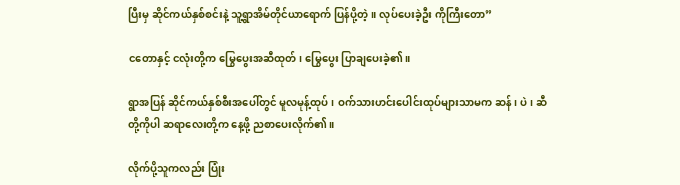ပြီးမှ ဆိုင်ကယ်နှစ်စင်းနဲ့ သူ့ရွာအိမ်တိုင်ယာရောက် ပြန်ပို့တဲ့။ လုပ်ပေးခဲ့ဦး ကိုကြီးတော”

ငတောနှင့် ငလုံးတို့က မြွေပွေးအဆီထုတ်၊ မြွေပွေး ပြာချပေးခဲ့၏။

ရွာအပြန် ဆိုင်ကယ်နှစ်စီးအပေါ်တွင် မူလမုန့်ထုပ်၊ ဝက်သားဟင်းပေါင်းထုပ်များသာမက ဆန်၊ ပဲ၊ ဆီတို့ကိုပါ ဆရာလေးတို့က နေ့ဖို့ ညစာပေးလိုက်၏။

လိုက်ပို့သူကလည်း ပြုံး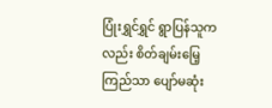ပြုံးရွှင်ရွှင် ရွာပြန်သူကလည်း စိတ်ချမ်းမြေ့ကြည်သာ ပျော်မဆုံး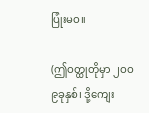ပြုံးမဝ။

(ဤဝတ္ထုတိုမှာ ၂ဝဝ၉ခုနှစ်၊ ဒို့ကျေး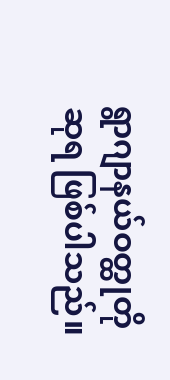ရွာဂျာနယ်ဝတ္ထုတိုဆုရ ဖြစ်ပါသည်။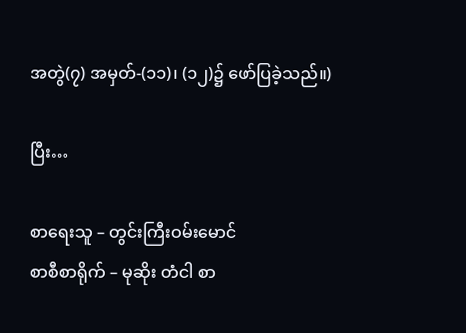အတွဲ(၇) အမှတ်-(၁၁)၊ (၁၂)၌ ဖော်ပြခဲ့သည်။)

ပြီး…

စာရေးသူ – တွင်းကြီးဝမ်းမောင်
စာစီစာရိုက် – မုဆိုး တံငါ စာ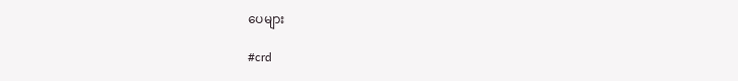ပေများ

#crd